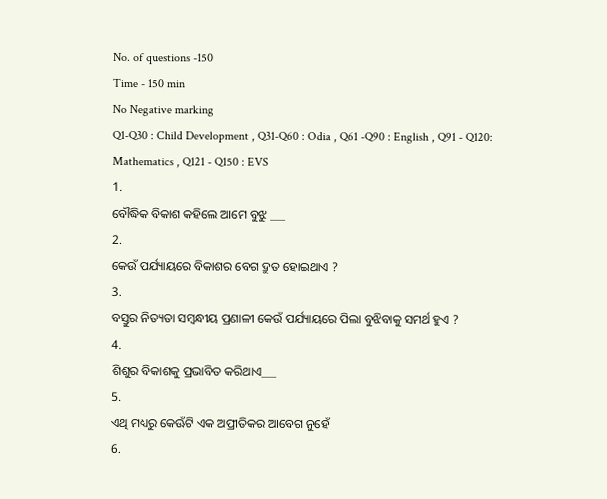No. of questions -150
Time - 150 min
No Negative marking
Q1-Q30 : Child Development , Q31-Q60 : Odia , Q61 -Q90 : English , Q91 - Q120: Mathematics , Q121 - Q150 : EVS
1.
ବୌଦ୍ଧିକ ବିକାଶ କହିଲେ ଆମେ ବୁଝୁ ___
2.
କେଉଁ ପର୍ଯ୍ୟାୟରେ ବିକାଶର ବେଗ ଦ୍ରୁତ ହୋଇଥାଏ ?
3.
ବସ୍ତୁର ନିତ୍ୟତା ସମ୍ୱନ୍ଧୀୟ ପ୍ରଣାଳୀ କେଉଁ ପର୍ଯ୍ୟାୟରେ ପିଲା ବୁଝିବାକୁ ସମର୍ଥ ହୁଏ ?
4.
ଶିଶୁର ବିକାଶକୁ ପ୍ରଭାବିତ କରିଥାଏ___
5.
ଏଥି ମଧ୍ୟରୁ କେଊଁଟି ଏକ ଅପ୍ରୀତିକର ଆବେଗ ନୁହେଁ
6.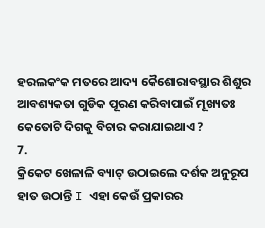ହରଲକଂକ ମତରେ ଆଦ୍ୟ କୈଶୋରାବସ୍ଥାର ଶିଶୁର ଆବଶ୍ୟକତା ଗୁଡିକ ପୂରଣ କରିବାପାଇଁ ମୂଖ୍ୟତଃ କେତୋଟି ଦିଗକୁ ବିଚାର କରାଯାଇଥାଏ ?
7.
କ୍ରିକେଟ ଖେଳାଳି ବ୍ୟାଟ୍ ଉଠାଇଲେ ଦର୍ଶକ ଅନୁରୂପ ହାତ ଉଠାନ୍ତି I ଏହା କେଉଁ ପ୍ରକାରର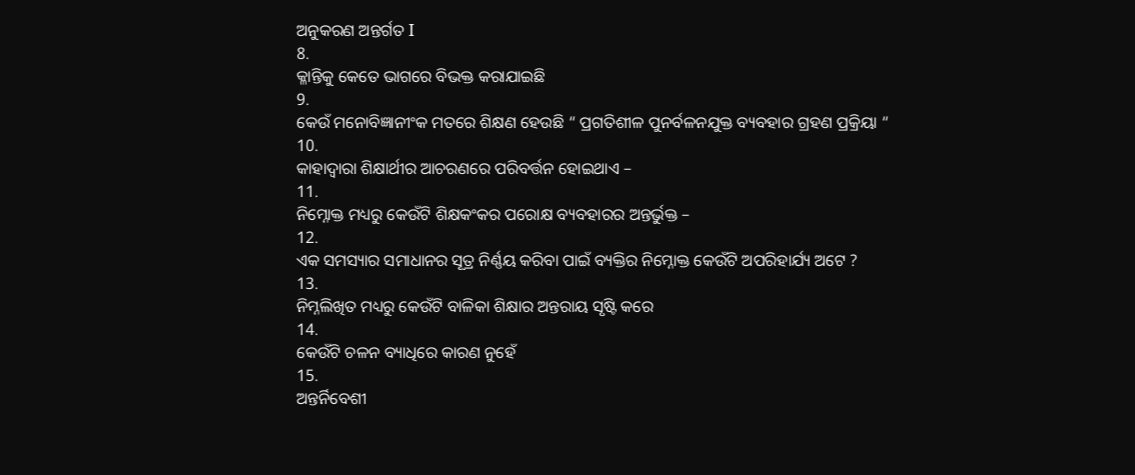ଅନୁକରଣ ଅନ୍ତର୍ଗତ I
8.
କ୍ଳାନ୍ତିକୁ କେତେ ଭାଗରେ ବିଭକ୍ତ କରାଯାଇଛି
9.
କେଉଁ ମନୋବିଜ୍ଞାନୀଂକ ମତରେ ଶିକ୍ଷଣ ହେଉଛି “ ପ୍ରଗତିଶୀଳ ପୁନର୍ବଳନଯୁକ୍ତ ବ୍ୟବହାର ଗ୍ରହଣ ପ୍ରକ୍ରିୟା “
10.
କାହାଦ୍ୱାରା ଶିକ୍ଷାର୍ଥୀର ଆଚରଣରେ ପରିବର୍ତ୍ତନ ହୋଇଥାଏ –
11.
ନିମ୍ନୋକ୍ତ ମଧ୍ୟରୁ କେଉଁଟି ଶିକ୍ଷକଂକର ପରୋକ୍ଷ ବ୍ୟବହାରର ଅନ୍ତର୍ଭୁକ୍ତ –
12.
ଏକ ସମସ୍ୟାର ସମାଧାନର ସୂତ୍ର ନିର୍ଣ୍ଣୟ କରିବା ପାଇଁ ବ୍ୟକ୍ତିର ନିମ୍ନୋକ୍ତ କେଉଁଟି ଅପରିହାର୍ଯ୍ୟ ଅଟେ ?
13.
ନିମ୍ନଲିଖିତ ମଧ୍ୟରୁ କେଉଁଟି ବାଳିକା ଶିକ୍ଷାର ଅନ୍ତରାୟ ସୃଷ୍ଟି କରେ
14.
କେଉଁଟି ଚଳନ ବ୍ୟାଧିରେ କାରଣ ନୁହେଁ
15.
ଅନ୍ତର୍ନିବେଶୀ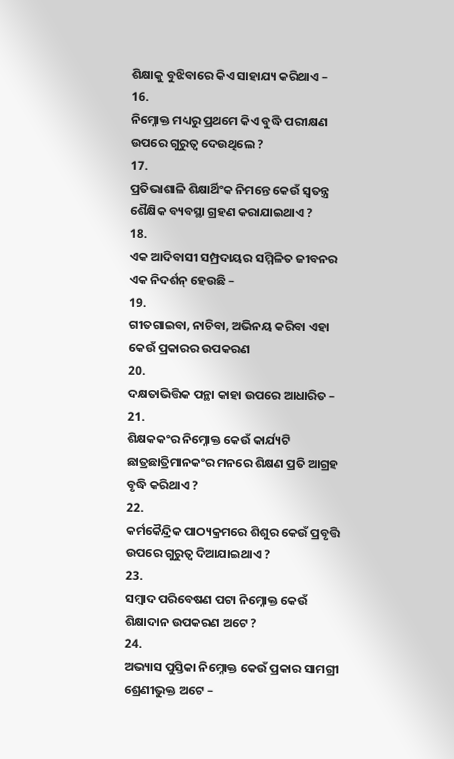ଶିକ୍ଷାକୁ ବୁଝିବାରେ କିଏ ସାହାଯ୍ୟ କରିଥାଏ –
16.
ନିମ୍ନୋକ୍ତ ମଧ୍ୟରୁ ପ୍ରଥମେ କିଏ ବୁଦ୍ଧି ପରୀକ୍ଷଣ ଉପରେ ଗୁରୁତ୍ୱ ଦେଉଥିଲେ ?
17.
ପ୍ରତିଭାଶାଳି ଶିକ୍ଷାର୍ଥିଂକ ନିମନ୍ତେ କେଉଁ ସ୍ୱତନ୍ତ୍ର ଶୈକ୍ଷିକ ବ୍ୟବସ୍ଥା ଗ୍ରହଣ କରାଯାଇଥାଏ ?
18.
ଏକ ଆଦିବାସୀ ସମ୍ପ୍ରଦାୟର ସମ୍ମିଳିତ ଜୀବନର ଏକ ନିଦର୍ଶନ୍ ହେଉଛି –
19.
ଗୀତଗାଇବା, ନାଚିବା, ଅଭିନୟ କରିବା ଏହା କେଉଁ ପ୍ରକାରର ଉପକରଣ
20.
ଦକ୍ଷତାଭିତ୍ତିକ ପନ୍ଥା କାହା ଉପରେ ଆଧାରିତ –
21.
ଶିକ୍ଷକକଂର ନିମ୍ନୋକ୍ତ କେଉଁ କାର୍ଯ୍ୟଟି ଛାତ୍ରଛାତ୍ରିମାନକଂର ମନରେ ଶିକ୍ଷଣ ପ୍ରତି ଆଗ୍ରହ ବୃଦ୍ଧି କରିଥାଏ ?
22.
କର୍ମକୈନ୍ଦ୍ରିକ ପାଠ୍ୟକ୍ରମରେ ଶିଶୁର କେଉଁ ପ୍ରବୃତ୍ତି ଉପରେ ଗୁରୁତ୍ୱ ଦିଆଯାଇଥାଏ ?
23.
ସମ୍ବାଦ ପରିବେଷଣ ପଟା ନିମ୍ନୋକ୍ତ କେଉଁ ଶିକ୍ଷାଦାନ ଉପକରଣ ଅଟେ ?
24.
ଅଭ୍ୟାସ ପୁସ୍ତିକା ନିମ୍ନୋକ୍ତ କେଉଁ ପ୍ରକାର ସାମଗ୍ରୀ ଶ୍ରେଣୀଭୁକ୍ତ ଅଟେ –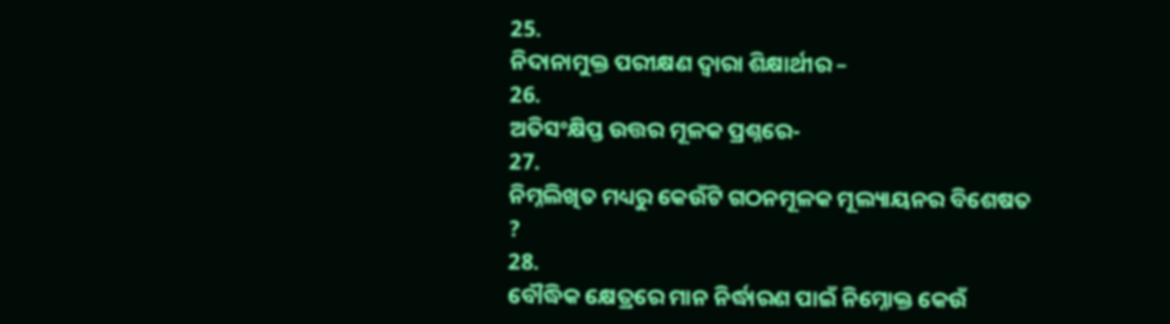25.
ନିଦାନାମୁକ୍ତ ପରୀକ୍ଷଣ ଦ୍ୱାରା ଶିକ୍ଷାର୍ଥୀର –
26.
ଅତିସଂକ୍ଷିପ୍ତ ଉତ୍ତର ମୂଳକ ପ୍ରଶ୍ନରେ-
27.
ନିମ୍ନଲିଖିତ ମଧ୍ୟରୁ କେଉଁଟି ଗଠନମୂଳକ ମୂଲ୍ୟାୟନର ବିଶେଷତ ?
28.
ବୌଦ୍ଧିକ କ୍ଷେତ୍ରରେ ମାନ ନିର୍ଦ୍ଧାରଣ ପାଇଁ ନିମ୍ନୋକ୍ତ କେଉଁ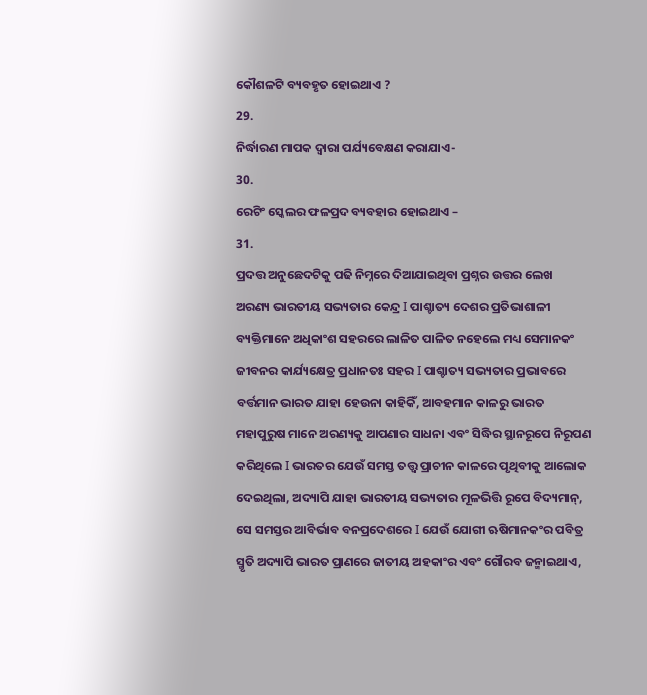କୌଶଳଟି ବ୍ୟବହୃତ ହୋଇଥାଏ ?
29.
ନିର୍ଦ୍ଧାରଣ ମାପକ ଦ୍ୱାରା ପର୍ଯ୍ୟବେକ୍ଷଣ କରାଯାଏ-
30.
ରେଟିଂ ସ୍କେଲର ଫଳପ୍ରଦ ବ୍ୟବହାର ହୋଇଥାଏ –
31.
ପ୍ରଦତ୍ତ ଅନୁଛେଦଟିକୁ ପଢି ନିମ୍ନରେ ଦିଆଯାଇଥିବା ପ୍ରଶ୍ନର ଉତ୍ତର ଲେଖ
ଅରଣ୍ୟ ଭାରତୀୟ ସଭ୍ୟତାର କେନ୍ଦ୍ର I ପାଶ୍ଚାତ୍ୟ ଦେଶର ପ୍ରତିଭାଶାଳୀ ବ୍ୟକ୍ତିମାନେ ଅଧିକାଂଶ ସହରରେ ଲାଳିତ ପାଳିତ ନହେଲେ ମଧ୍ୟ ସେମାନକଂ ଜୀବନର କାର୍ଯ୍ୟକ୍ଷେତ୍ର ପ୍ରଧାନତଃ ସହର I ପାଶ୍ଚାତ୍ୟ ସଭ୍ୟତାର ପ୍ରଭାବରେ ବର୍ତ୍ତମାନ ଭାରତ ଯାହା ହେଉନା କାହିକିଁ, ଆବହମାନ କାଳରୁ ଭାରତ ମହାପୁରୁଷ ମାନେ ଅରଣ୍ୟକୁ ଆପଣାର ସାଧନା ଏବଂ ସିଦ୍ଧିର ସ୍ଥାନରୂପେ ନିରୂପଣ କରିଥିଲେ I ଭାରତର ଯେଉଁ ସମସ୍ତ ତତ୍ତ୍ୱ ପ୍ରାଚୀନ କାଳରେ ପୃଥିବୀକୁ ଆଲୋକ ଦେଇଥିଲା, ଅଦ୍ୟାପି ଯାହା ଭାରତୀୟ ସଭ୍ୟତାର ମୂଳଭିତ୍ତି ରୂପେ ବିଦ୍ୟମାନ୍, ସେ ସମସ୍ତର ଆବିର୍ଭାବ ବନପ୍ରଦେଶରେ I ଯେଉଁ ଯୋଗୀ ଋଷିମାନକଂର ପବିତ୍ର ସ୍ମୃତି ଅଦ୍ୟାପି ଭାରତ ପ୍ରାଣରେ ଜାତୀୟ ଅହକାଂର ଏବଂ ଗୌରବ ଜନ୍ମାଇଥାଏ,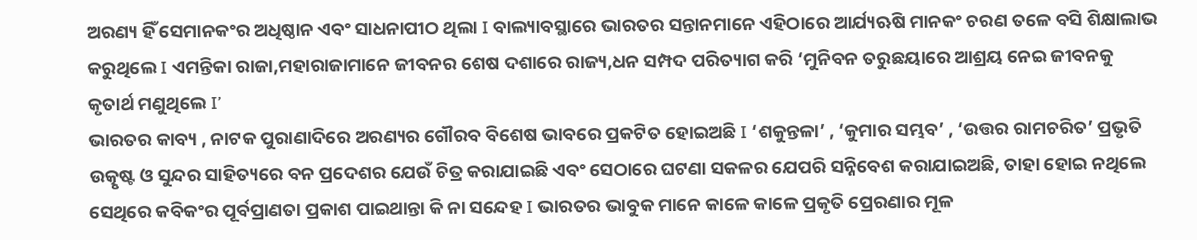ଅରଣ୍ୟ ହିଁ ସେମାନକଂର ଅଧିଷ୍ଠାନ ଏବଂ ସାଧନାପୀଠ ଥିଲା I ବାଲ୍ୟାବସ୍ଥାରେ ଭାରତର ସନ୍ତାନମାନେ ଏହିଠାରେ ଆର୍ଯ୍ୟଋଷି ମାନକଂ ଚରଣ ତଳେ ବସି ଶିକ୍ଷାଲାଭ କରୁଥିଲେ I ଏମନ୍ତିକା ରାଜା,ମହାରାଜାମାନେ ଜୀବନର ଶେଷ ଦଶାରେ ରାଜ୍ୟ,ଧନ ସମ୍ପଦ ପରିତ୍ୟାଗ କରି ‘ମୁନିବନ ତରୁଛୟାରେ ଆଶ୍ରୟ ନେଇ ଜୀବନକୁ କୃତାର୍ଥ ମଣୁଥିଲେ I’
ଭାରତର କାବ୍ୟ , ନାଟକ ପୁରାଣାଦିରେ ଅରଣ୍ୟର ଗୌରବ ବିଶେଷ ଭାବରେ ପ୍ରକଟିତ ହୋଇଅଛି I ‘ଶକୁନ୍ତଳା’ , ‘କୁମାର ସମ୍ଭବ’ , ‘ଉତ୍ତର ରାମଚରିତ’ ପ୍ରଭୃତି ଉତ୍କୃଷ୍ଟ ଓ ସୁନ୍ଦର ସାହିତ୍ୟରେ ବନ ପ୍ରଦେଶର ଯେଉଁ ଚିତ୍ର କରାଯାଇଛି ଏବଂ ସେଠାରେ ଘଟଣା ସକଳର ଯେପରି ସନ୍ନିବେଶ କରାଯାଇଅଛି, ତାହା ହୋଇ ନଥିଲେ ସେଥିରେ କବିକଂର ପୂର୍ବପ୍ରାଣତା ପ୍ରକାଶ ପାଇଥାନ୍ତା କି ନା ସନ୍ଦେହ I ଭାରତର ଭାବୁକ ମାନେ କାଳେ କାଳେ ପ୍ରକୃତି ପ୍ରେରଣାର ମୂଳ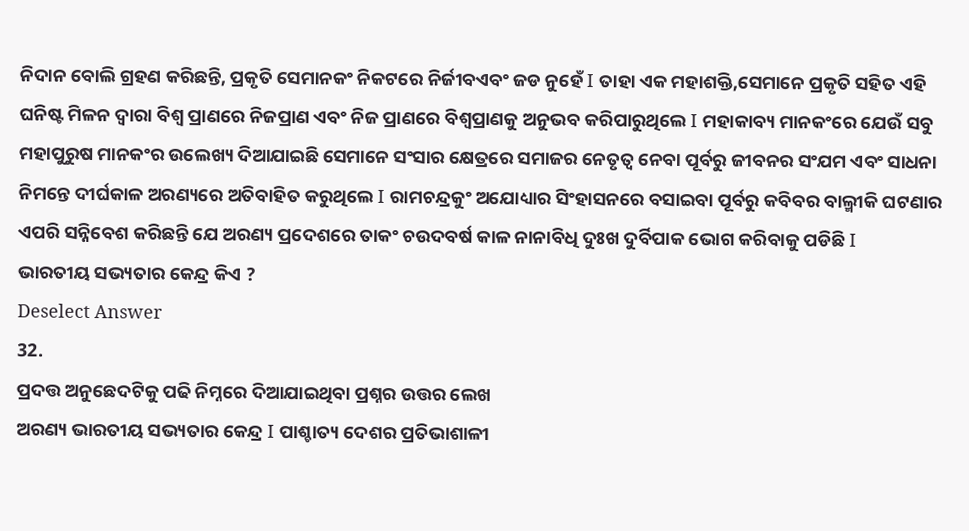ନିଦାନ ବୋଲି ଗ୍ରହଣ କରିଛନ୍ତି, ପ୍ରକୃତି ସେମାନକଂ ନିକଟରେ ନିର୍ଜୀବଏବଂ ଜଡ ନୁହେଁ I ତାହା ଏକ ମହାଶକ୍ତି,ସେମାନେ ପ୍ରକୃତି ସହିତ ଏହି ଘନିଷ୍ଟ ମିଳନ ଦ୍ୱାରା ବିଶ୍ୱ ପ୍ରାଣରେ ନିଜପ୍ରାଣ ଏବଂ ନିଜ ପ୍ରାଣରେ ବିଶ୍ୱପ୍ରାଣକୁ ଅନୁଭବ କରିପାରୁଥିଲେ I ମହାକାବ୍ୟ ମାନକଂରେ ଯେଉଁ ସବୁ ମହାପୁରୁଷ ମାନକଂର ଉଲେଖ୍ୟ ଦିଆଯାଇଛି ସେମାନେ ସଂସାର କ୍ଷେତ୍ରରେ ସମାଜର ନେତୃତ୍ୱ ନେବା ପୂର୍ବରୁ ଜୀବନର ସଂଯମ ଏବଂ ସାଧନା ନିମନ୍ତେ ଦୀର୍ଘକାଳ ଅରଣ୍ୟରେ ଅତିବାହିତ କରୁଥିଲେ I ରାମଚନ୍ଦ୍ରକୁଂ ଅଯୋଧ୍ୟାର ସିଂହାସନରେ ବସାଇବା ପୂର୍ବରୁ କବିବର ବାଲ୍ମୀକି ଘଟଣାର ଏପରି ସନ୍ନିବେଶ କରିଛନ୍ତି ଯେ ଅରଣ୍ୟ ପ୍ରଦେଶରେ ତାକଂ ଚଉଦବର୍ଷ କାଳ ନାନାବିଧି ଦୁଃଖ ଦୁର୍ବିପାକ ଭୋଗ କରିବାକୁ ପଡିଛି I
ଭାରତୀୟ ସଭ୍ୟତାର କେନ୍ଦ୍ର କିଏ ?
Deselect Answer
32.
ପ୍ରଦତ୍ତ ଅନୁଛେଦଟିକୁ ପଢି ନିମ୍ନରେ ଦିଆଯାଇଥିବା ପ୍ରଶ୍ନର ଉତ୍ତର ଲେଖ
ଅରଣ୍ୟ ଭାରତୀୟ ସଭ୍ୟତାର କେନ୍ଦ୍ର I ପାଶ୍ଚାତ୍ୟ ଦେଶର ପ୍ରତିଭାଶାଳୀ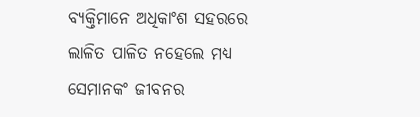ବ୍ୟକ୍ତିମାନେ ଅଧିକାଂଶ ସହରରେ ଲାଳିତ ପାଳିତ ନହେଲେ ମଧ୍ୟ ସେମାନକଂ ଜୀବନର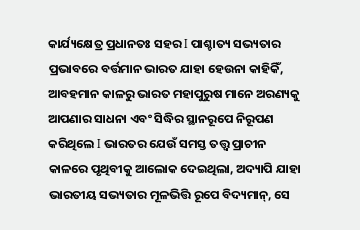କାର୍ଯ୍ୟକ୍ଷେତ୍ର ପ୍ରଧାନତଃ ସହର I ପାଶ୍ଚାତ୍ୟ ସଭ୍ୟତାର ପ୍ରଭାବରେ ବର୍ତ୍ତମାନ ଭାରତ ଯାହା ହେଉନା କାହିକିଁ, ଆବହମାନ କାଳରୁ ଭାରତ ମହାପୁରୁଷ ମାନେ ଅରଣ୍ୟକୁ ଆପଣାର ସାଧନା ଏବଂ ସିଦ୍ଧିର ସ୍ଥାନରୂପେ ନିରୂପଣ କରିଥିଲେ I ଭାରତର ଯେଉଁ ସମସ୍ତ ତତ୍ତ୍ୱ ପ୍ରାଚୀନ କାଳରେ ପୃଥିବୀକୁ ଆଲୋକ ଦେଇଥିଲା, ଅଦ୍ୟାପି ଯାହା ଭାରତୀୟ ସଭ୍ୟତାର ମୂଳଭିତ୍ତି ରୂପେ ବିଦ୍ୟମାନ୍, ସେ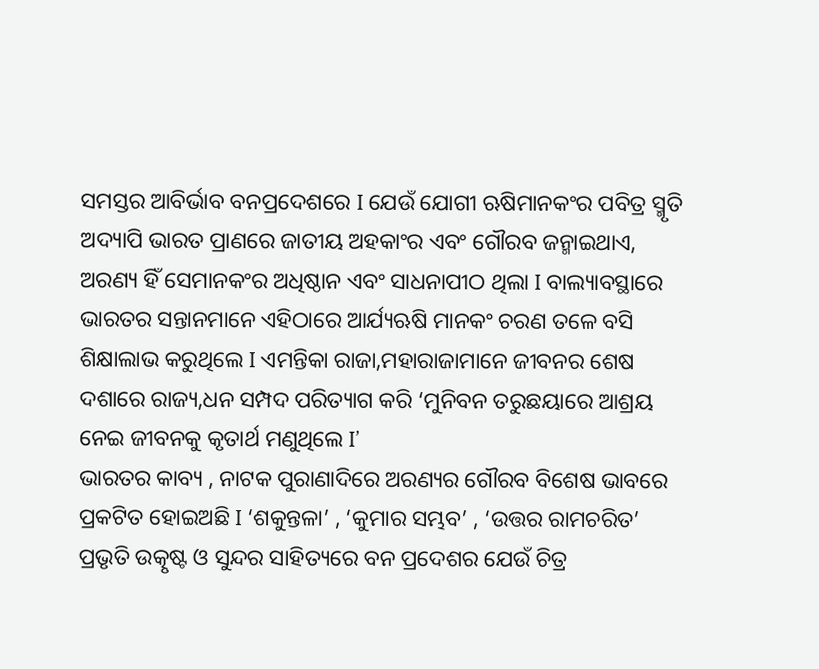ସମସ୍ତର ଆବିର୍ଭାବ ବନପ୍ରଦେଶରେ I ଯେଉଁ ଯୋଗୀ ଋଷିମାନକଂର ପବିତ୍ର ସ୍ମୃତି ଅଦ୍ୟାପି ଭାରତ ପ୍ରାଣରେ ଜାତୀୟ ଅହକାଂର ଏବଂ ଗୌରବ ଜନ୍ମାଇଥାଏ, ଅରଣ୍ୟ ହିଁ ସେମାନକଂର ଅଧିଷ୍ଠାନ ଏବଂ ସାଧନାପୀଠ ଥିଲା I ବାଲ୍ୟାବସ୍ଥାରେ ଭାରତର ସନ୍ତାନମାନେ ଏହିଠାରେ ଆର୍ଯ୍ୟଋଷି ମାନକଂ ଚରଣ ତଳେ ବସି ଶିକ୍ଷାଲାଭ କରୁଥିଲେ I ଏମନ୍ତିକା ରାଜା,ମହାରାଜାମାନେ ଜୀବନର ଶେଷ ଦଶାରେ ରାଜ୍ୟ,ଧନ ସମ୍ପଦ ପରିତ୍ୟାଗ କରି ‘ମୁନିବନ ତରୁଛୟାରେ ଆଶ୍ରୟ ନେଇ ଜୀବନକୁ କୃତାର୍ଥ ମଣୁଥିଲେ I’
ଭାରତର କାବ୍ୟ , ନାଟକ ପୁରାଣାଦିରେ ଅରଣ୍ୟର ଗୌରବ ବିଶେଷ ଭାବରେ ପ୍ରକଟିତ ହୋଇଅଛି I ‘ଶକୁନ୍ତଳା’ , ‘କୁମାର ସମ୍ଭବ’ , ‘ଉତ୍ତର ରାମଚରିତ’ ପ୍ରଭୃତି ଉତ୍କୃଷ୍ଟ ଓ ସୁନ୍ଦର ସାହିତ୍ୟରେ ବନ ପ୍ରଦେଶର ଯେଉଁ ଚିତ୍ର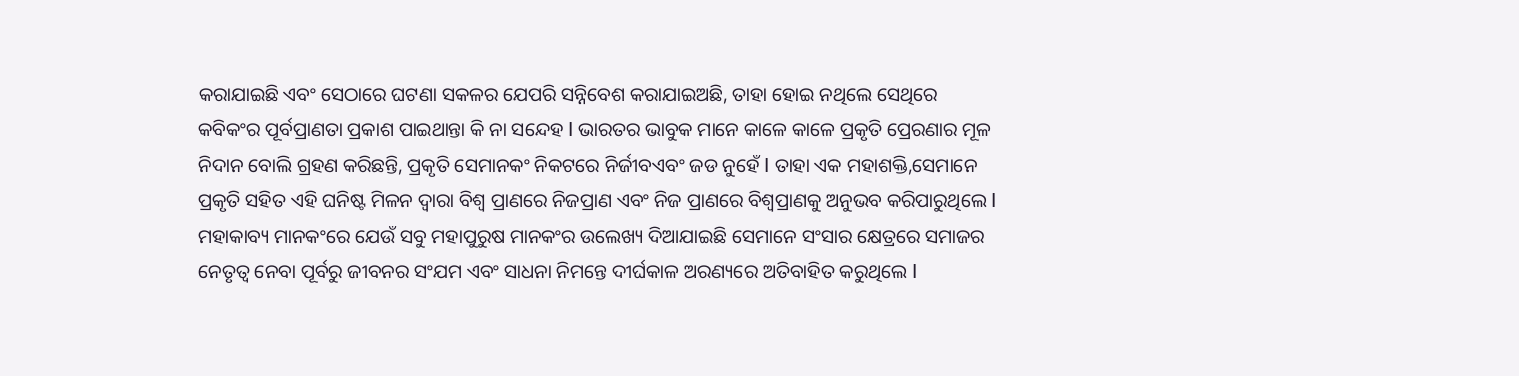କରାଯାଇଛି ଏବଂ ସେଠାରେ ଘଟଣା ସକଳର ଯେପରି ସନ୍ନିବେଶ କରାଯାଇଅଛି, ତାହା ହୋଇ ନଥିଲେ ସେଥିରେ କବିକଂର ପୂର୍ବପ୍ରାଣତା ପ୍ରକାଶ ପାଇଥାନ୍ତା କି ନା ସନ୍ଦେହ I ଭାରତର ଭାବୁକ ମାନେ କାଳେ କାଳେ ପ୍ରକୃତି ପ୍ରେରଣାର ମୂଳ ନିଦାନ ବୋଲି ଗ୍ରହଣ କରିଛନ୍ତି, ପ୍ରକୃତି ସେମାନକଂ ନିକଟରେ ନିର୍ଜୀବଏବଂ ଜଡ ନୁହେଁ I ତାହା ଏକ ମହାଶକ୍ତି,ସେମାନେ ପ୍ରକୃତି ସହିତ ଏହି ଘନିଷ୍ଟ ମିଳନ ଦ୍ୱାରା ବିଶ୍ୱ ପ୍ରାଣରେ ନିଜପ୍ରାଣ ଏବଂ ନିଜ ପ୍ରାଣରେ ବିଶ୍ୱପ୍ରାଣକୁ ଅନୁଭବ କରିପାରୁଥିଲେ I ମହାକାବ୍ୟ ମାନକଂରେ ଯେଉଁ ସବୁ ମହାପୁରୁଷ ମାନକଂର ଉଲେଖ୍ୟ ଦିଆଯାଇଛି ସେମାନେ ସଂସାର କ୍ଷେତ୍ରରେ ସମାଜର ନେତୃତ୍ୱ ନେବା ପୂର୍ବରୁ ଜୀବନର ସଂଯମ ଏବଂ ସାଧନା ନିମନ୍ତେ ଦୀର୍ଘକାଳ ଅରଣ୍ୟରେ ଅତିବାହିତ କରୁଥିଲେ I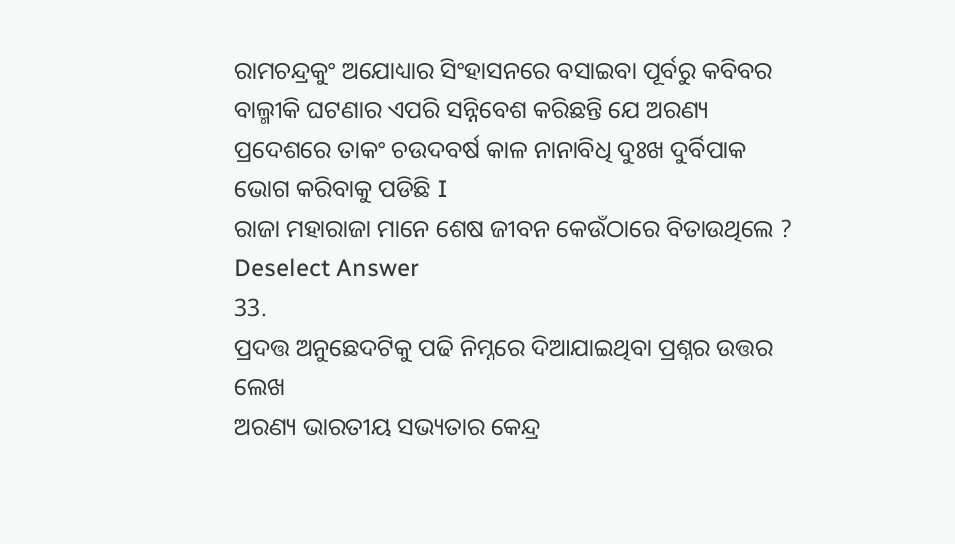ରାମଚନ୍ଦ୍ରକୁଂ ଅଯୋଧ୍ୟାର ସିଂହାସନରେ ବସାଇବା ପୂର୍ବରୁ କବିବର ବାଲ୍ମୀକି ଘଟଣାର ଏପରି ସନ୍ନିବେଶ କରିଛନ୍ତି ଯେ ଅରଣ୍ୟ ପ୍ରଦେଶରେ ତାକଂ ଚଉଦବର୍ଷ କାଳ ନାନାବିଧି ଦୁଃଖ ଦୁର୍ବିପାକ ଭୋଗ କରିବାକୁ ପଡିଛି I
ରାଜା ମହାରାଜା ମାନେ ଶେଷ ଜୀବନ କେଉଁଠାରେ ବିତାଉଥିଲେ ?
Deselect Answer
33.
ପ୍ରଦତ୍ତ ଅନୁଛେଦଟିକୁ ପଢି ନିମ୍ନରେ ଦିଆଯାଇଥିବା ପ୍ରଶ୍ନର ଉତ୍ତର ଲେଖ
ଅରଣ୍ୟ ଭାରତୀୟ ସଭ୍ୟତାର କେନ୍ଦ୍ର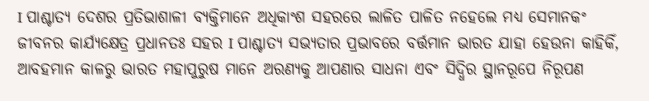I ପାଶ୍ଚାତ୍ୟ ଦେଶର ପ୍ରତିଭାଶାଳୀ ବ୍ୟକ୍ତିମାନେ ଅଧିକାଂଶ ସହରରେ ଲାଳିତ ପାଳିତ ନହେଲେ ମଧ୍ୟ ସେମାନକଂ ଜୀବନର କାର୍ଯ୍ୟକ୍ଷେତ୍ର ପ୍ରଧାନତଃ ସହର I ପାଶ୍ଚାତ୍ୟ ସଭ୍ୟତାର ପ୍ରଭାବରେ ବର୍ତ୍ତମାନ ଭାରତ ଯାହା ହେଉନା କାହିକିଁ, ଆବହମାନ କାଳରୁ ଭାରତ ମହାପୁରୁଷ ମାନେ ଅରଣ୍ୟକୁ ଆପଣାର ସାଧନା ଏବଂ ସିଦ୍ଧିର ସ୍ଥାନରୂପେ ନିରୂପଣ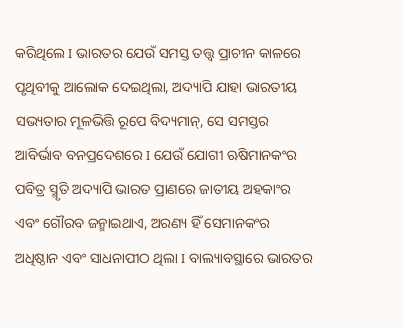କରିଥିଲେ I ଭାରତର ଯେଉଁ ସମସ୍ତ ତତ୍ତ୍ୱ ପ୍ରାଚୀନ କାଳରେ ପୃଥିବୀକୁ ଆଲୋକ ଦେଇଥିଲା, ଅଦ୍ୟାପି ଯାହା ଭାରତୀୟ ସଭ୍ୟତାର ମୂଳଭିତ୍ତି ରୂପେ ବିଦ୍ୟମାନ୍, ସେ ସମସ୍ତର ଆବିର୍ଭାବ ବନପ୍ରଦେଶରେ I ଯେଉଁ ଯୋଗୀ ଋଷିମାନକଂର ପବିତ୍ର ସ୍ମୃତି ଅଦ୍ୟାପି ଭାରତ ପ୍ରାଣରେ ଜାତୀୟ ଅହକାଂର ଏବଂ ଗୌରବ ଜନ୍ମାଇଥାଏ, ଅରଣ୍ୟ ହିଁ ସେମାନକଂର ଅଧିଷ୍ଠାନ ଏବଂ ସାଧନାପୀଠ ଥିଲା I ବାଲ୍ୟାବସ୍ଥାରେ ଭାରତର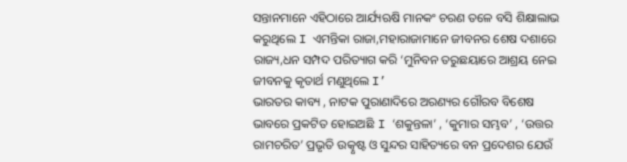ସନ୍ତାନମାନେ ଏହିଠାରେ ଆର୍ଯ୍ୟଋଷି ମାନକଂ ଚରଣ ତଳେ ବସି ଶିକ୍ଷାଲାଭ କରୁଥିଲେ I ଏମନ୍ତିକା ରାଜା,ମହାରାଜାମାନେ ଜୀବନର ଶେଷ ଦଶାରେ ରାଜ୍ୟ,ଧନ ସମ୍ପଦ ପରିତ୍ୟାଗ କରି ‘ମୁନିବନ ତରୁଛୟାରେ ଆଶ୍ରୟ ନେଇ ଜୀବନକୁ କୃତାର୍ଥ ମଣୁଥିଲେ I’
ଭାରତର କାବ୍ୟ , ନାଟକ ପୁରାଣାଦିରେ ଅରଣ୍ୟର ଗୌରବ ବିଶେଷ ଭାବରେ ପ୍ରକଟିତ ହୋଇଅଛି I ‘ଶକୁନ୍ତଳା’ , ‘କୁମାର ସମ୍ଭବ’ , ‘ଉତ୍ତର ରାମଚରିତ’ ପ୍ରଭୃତି ଉତ୍କୃଷ୍ଟ ଓ ସୁନ୍ଦର ସାହିତ୍ୟରେ ବନ ପ୍ରଦେଶର ଯେଉଁ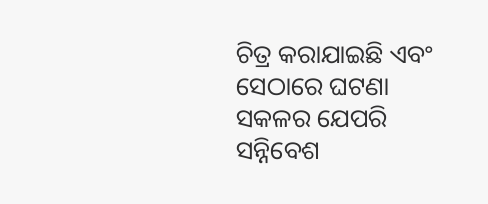ଚିତ୍ର କରାଯାଇଛି ଏବଂ ସେଠାରେ ଘଟଣା ସକଳର ଯେପରି ସନ୍ନିବେଶ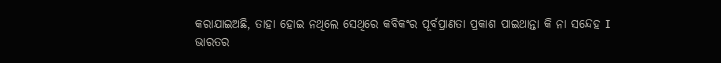କରାଯାଇଅଛି, ତାହା ହୋଇ ନଥିଲେ ସେଥିରେ କବିକଂର ପୂର୍ବପ୍ରାଣତା ପ୍ରକାଶ ପାଇଥାନ୍ତା କି ନା ସନ୍ଦେହ I ଭାରତର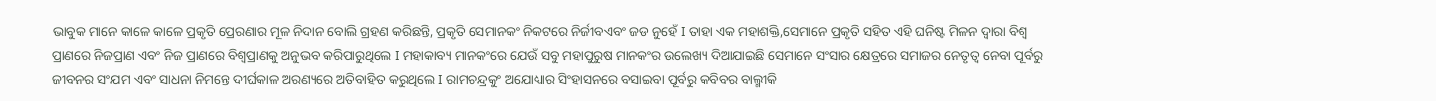ଭାବୁକ ମାନେ କାଳେ କାଳେ ପ୍ରକୃତି ପ୍ରେରଣାର ମୂଳ ନିଦାନ ବୋଲି ଗ୍ରହଣ କରିଛନ୍ତି, ପ୍ରକୃତି ସେମାନକଂ ନିକଟରେ ନିର୍ଜୀବଏବଂ ଜଡ ନୁହେଁ I ତାହା ଏକ ମହାଶକ୍ତି,ସେମାନେ ପ୍ରକୃତି ସହିତ ଏହି ଘନିଷ୍ଟ ମିଳନ ଦ୍ୱାରା ବିଶ୍ୱ ପ୍ରାଣରେ ନିଜପ୍ରାଣ ଏବଂ ନିଜ ପ୍ରାଣରେ ବିଶ୍ୱପ୍ରାଣକୁ ଅନୁଭବ କରିପାରୁଥିଲେ I ମହାକାବ୍ୟ ମାନକଂରେ ଯେଉଁ ସବୁ ମହାପୁରୁଷ ମାନକଂର ଉଲେଖ୍ୟ ଦିଆଯାଇଛି ସେମାନେ ସଂସାର କ୍ଷେତ୍ରରେ ସମାଜର ନେତୃତ୍ୱ ନେବା ପୂର୍ବରୁ ଜୀବନର ସଂଯମ ଏବଂ ସାଧନା ନିମନ୍ତେ ଦୀର୍ଘକାଳ ଅରଣ୍ୟରେ ଅତିବାହିତ କରୁଥିଲେ I ରାମଚନ୍ଦ୍ରକୁଂ ଅଯୋଧ୍ୟାର ସିଂହାସନରେ ବସାଇବା ପୂର୍ବରୁ କବିବର ବାଲ୍ମୀକି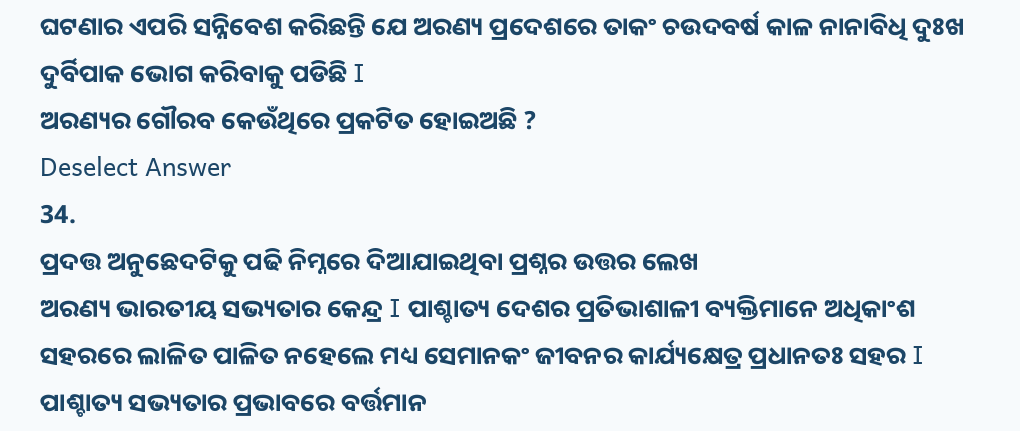ଘଟଣାର ଏପରି ସନ୍ନିବେଶ କରିଛନ୍ତି ଯେ ଅରଣ୍ୟ ପ୍ରଦେଶରେ ତାକଂ ଚଉଦବର୍ଷ କାଳ ନାନାବିଧି ଦୁଃଖ ଦୁର୍ବିପାକ ଭୋଗ କରିବାକୁ ପଡିଛି I
ଅରଣ୍ୟର ଗୌରବ କେଉଁଥିରେ ପ୍ରକଟିତ ହୋଇଅଛି ?
Deselect Answer
34.
ପ୍ରଦତ୍ତ ଅନୁଛେଦଟିକୁ ପଢି ନିମ୍ନରେ ଦିଆଯାଇଥିବା ପ୍ରଶ୍ନର ଉତ୍ତର ଲେଖ
ଅରଣ୍ୟ ଭାରତୀୟ ସଭ୍ୟତାର କେନ୍ଦ୍ର I ପାଶ୍ଚାତ୍ୟ ଦେଶର ପ୍ରତିଭାଶାଳୀ ବ୍ୟକ୍ତିମାନେ ଅଧିକାଂଶ ସହରରେ ଲାଳିତ ପାଳିତ ନହେଲେ ମଧ୍ୟ ସେମାନକଂ ଜୀବନର କାର୍ଯ୍ୟକ୍ଷେତ୍ର ପ୍ରଧାନତଃ ସହର I ପାଶ୍ଚାତ୍ୟ ସଭ୍ୟତାର ପ୍ରଭାବରେ ବର୍ତ୍ତମାନ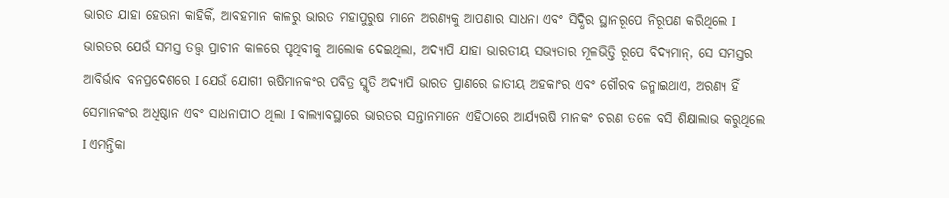ଭାରତ ଯାହା ହେଉନା କାହିକିଁ, ଆବହମାନ କାଳରୁ ଭାରତ ମହାପୁରୁଷ ମାନେ ଅରଣ୍ୟକୁ ଆପଣାର ସାଧନା ଏବଂ ସିଦ୍ଧିର ସ୍ଥାନରୂପେ ନିରୂପଣ କରିଥିଲେ I ଭାରତର ଯେଉଁ ସମସ୍ତ ତତ୍ତ୍ୱ ପ୍ରାଚୀନ କାଳରେ ପୃଥିବୀକୁ ଆଲୋକ ଦେଇଥିଲା, ଅଦ୍ୟାପି ଯାହା ଭାରତୀୟ ସଭ୍ୟତାର ମୂଳଭିତ୍ତି ରୂପେ ବିଦ୍ୟମାନ୍, ସେ ସମସ୍ତର ଆବିର୍ଭାବ ବନପ୍ରଦେଶରେ I ଯେଉଁ ଯୋଗୀ ଋଷିମାନକଂର ପବିତ୍ର ସ୍ମୃତି ଅଦ୍ୟାପି ଭାରତ ପ୍ରାଣରେ ଜାତୀୟ ଅହକାଂର ଏବଂ ଗୌରବ ଜନ୍ମାଇଥାଏ, ଅରଣ୍ୟ ହିଁ ସେମାନକଂର ଅଧିଷ୍ଠାନ ଏବଂ ସାଧନାପୀଠ ଥିଲା I ବାଲ୍ୟାବସ୍ଥାରେ ଭାରତର ସନ୍ତାନମାନେ ଏହିଠାରେ ଆର୍ଯ୍ୟଋଷି ମାନକଂ ଚରଣ ତଳେ ବସି ଶିକ୍ଷାଲାଭ କରୁଥିଲେ I ଏମନ୍ତିକା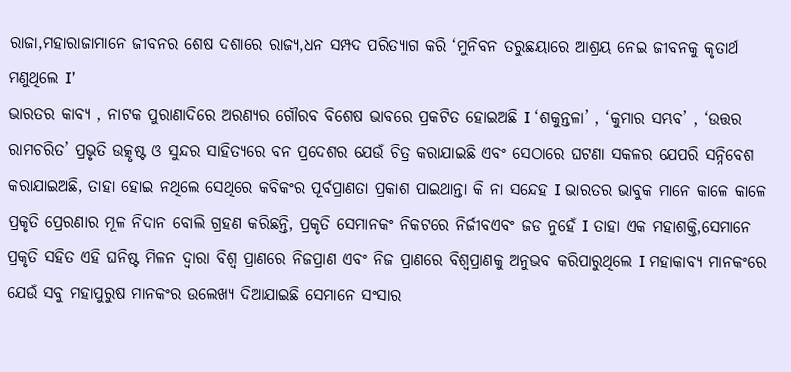ରାଜା,ମହାରାଜାମାନେ ଜୀବନର ଶେଷ ଦଶାରେ ରାଜ୍ୟ,ଧନ ସମ୍ପଦ ପରିତ୍ୟାଗ କରି ‘ମୁନିବନ ତରୁଛୟାରେ ଆଶ୍ରୟ ନେଇ ଜୀବନକୁ କୃତାର୍ଥ ମଣୁଥିଲେ I’
ଭାରତର କାବ୍ୟ , ନାଟକ ପୁରାଣାଦିରେ ଅରଣ୍ୟର ଗୌରବ ବିଶେଷ ଭାବରେ ପ୍ରକଟିତ ହୋଇଅଛି I ‘ଶକୁନ୍ତଳା’ , ‘କୁମାର ସମ୍ଭବ’ , ‘ଉତ୍ତର ରାମଚରିତ’ ପ୍ରଭୃତି ଉତ୍କୃଷ୍ଟ ଓ ସୁନ୍ଦର ସାହିତ୍ୟରେ ବନ ପ୍ରଦେଶର ଯେଉଁ ଚିତ୍ର କରାଯାଇଛି ଏବଂ ସେଠାରେ ଘଟଣା ସକଳର ଯେପରି ସନ୍ନିବେଶ କରାଯାଇଅଛି, ତାହା ହୋଇ ନଥିଲେ ସେଥିରେ କବିକଂର ପୂର୍ବପ୍ରାଣତା ପ୍ରକାଶ ପାଇଥାନ୍ତା କି ନା ସନ୍ଦେହ I ଭାରତର ଭାବୁକ ମାନେ କାଳେ କାଳେ ପ୍ରକୃତି ପ୍ରେରଣାର ମୂଳ ନିଦାନ ବୋଲି ଗ୍ରହଣ କରିଛନ୍ତି, ପ୍ରକୃତି ସେମାନକଂ ନିକଟରେ ନିର୍ଜୀବଏବଂ ଜଡ ନୁହେଁ I ତାହା ଏକ ମହାଶକ୍ତି,ସେମାନେ ପ୍ରକୃତି ସହିତ ଏହି ଘନିଷ୍ଟ ମିଳନ ଦ୍ୱାରା ବିଶ୍ୱ ପ୍ରାଣରେ ନିଜପ୍ରାଣ ଏବଂ ନିଜ ପ୍ରାଣରେ ବିଶ୍ୱପ୍ରାଣକୁ ଅନୁଭବ କରିପାରୁଥିଲେ I ମହାକାବ୍ୟ ମାନକଂରେ ଯେଉଁ ସବୁ ମହାପୁରୁଷ ମାନକଂର ଉଲେଖ୍ୟ ଦିଆଯାଇଛି ସେମାନେ ସଂସାର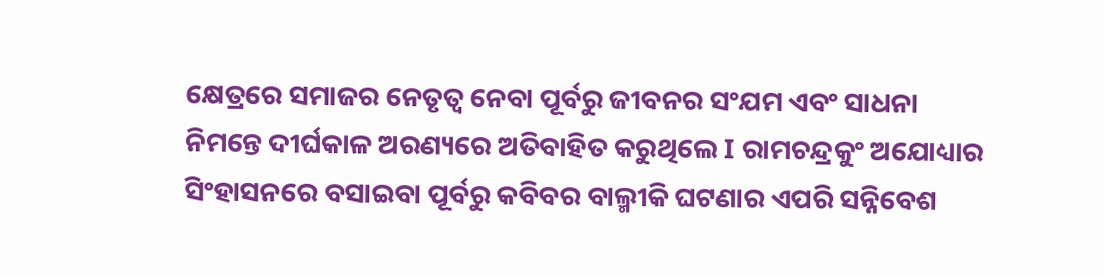କ୍ଷେତ୍ରରେ ସମାଜର ନେତୃତ୍ୱ ନେବା ପୂର୍ବରୁ ଜୀବନର ସଂଯମ ଏବଂ ସାଧନା ନିମନ୍ତେ ଦୀର୍ଘକାଳ ଅରଣ୍ୟରେ ଅତିବାହିତ କରୁଥିଲେ I ରାମଚନ୍ଦ୍ରକୁଂ ଅଯୋଧ୍ୟାର ସିଂହାସନରେ ବସାଇବା ପୂର୍ବରୁ କବିବର ବାଲ୍ମୀକି ଘଟଣାର ଏପରି ସନ୍ନିବେଶ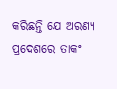କରିଛନ୍ତି ଯେ ଅରଣ୍ୟ ପ୍ରଦେଶରେ ତାକଂ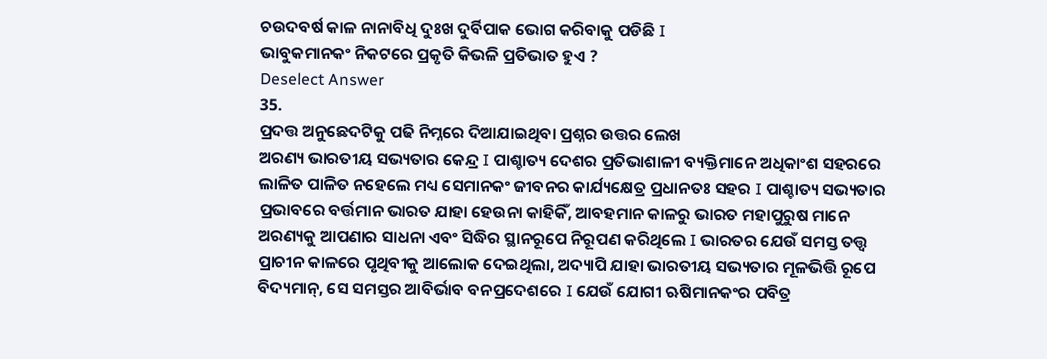ଚଉଦବର୍ଷ କାଳ ନାନାବିଧି ଦୁଃଖ ଦୁର୍ବିପାକ ଭୋଗ କରିବାକୁ ପଡିଛି I
ଭାବୁକମାନକଂ ନିକଟରେ ପ୍ରକୃତି କିଭଳି ପ୍ରତିଭାତ ହୁଏ ?
Deselect Answer
35.
ପ୍ରଦତ୍ତ ଅନୁଛେଦଟିକୁ ପଢି ନିମ୍ନରେ ଦିଆଯାଇଥିବା ପ୍ରଶ୍ନର ଉତ୍ତର ଲେଖ
ଅରଣ୍ୟ ଭାରତୀୟ ସଭ୍ୟତାର କେନ୍ଦ୍ର I ପାଶ୍ଚାତ୍ୟ ଦେଶର ପ୍ରତିଭାଶାଳୀ ବ୍ୟକ୍ତିମାନେ ଅଧିକାଂଶ ସହରରେ ଲାଳିତ ପାଳିତ ନହେଲେ ମଧ୍ୟ ସେମାନକଂ ଜୀବନର କାର୍ଯ୍ୟକ୍ଷେତ୍ର ପ୍ରଧାନତଃ ସହର I ପାଶ୍ଚାତ୍ୟ ସଭ୍ୟତାର ପ୍ରଭାବରେ ବର୍ତ୍ତମାନ ଭାରତ ଯାହା ହେଉନା କାହିକିଁ, ଆବହମାନ କାଳରୁ ଭାରତ ମହାପୁରୁଷ ମାନେ ଅରଣ୍ୟକୁ ଆପଣାର ସାଧନା ଏବଂ ସିଦ୍ଧିର ସ୍ଥାନରୂପେ ନିରୂପଣ କରିଥିଲେ I ଭାରତର ଯେଉଁ ସମସ୍ତ ତତ୍ତ୍ୱ ପ୍ରାଚୀନ କାଳରେ ପୃଥିବୀକୁ ଆଲୋକ ଦେଇଥିଲା, ଅଦ୍ୟାପି ଯାହା ଭାରତୀୟ ସଭ୍ୟତାର ମୂଳଭିତ୍ତି ରୂପେ ବିଦ୍ୟମାନ୍, ସେ ସମସ୍ତର ଆବିର୍ଭାବ ବନପ୍ରଦେଶରେ I ଯେଉଁ ଯୋଗୀ ଋଷିମାନକଂର ପବିତ୍ର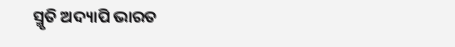ସ୍ମୃତି ଅଦ୍ୟାପି ଭାରତ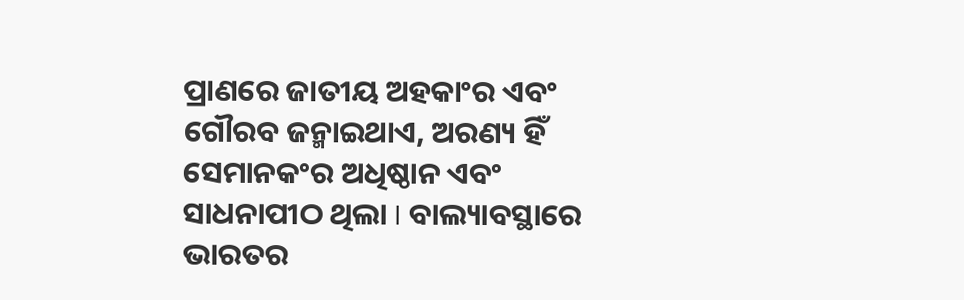ପ୍ରାଣରେ ଜାତୀୟ ଅହକାଂର ଏବଂ ଗୌରବ ଜନ୍ମାଇଥାଏ, ଅରଣ୍ୟ ହିଁ ସେମାନକଂର ଅଧିଷ୍ଠାନ ଏବଂ ସାଧନାପୀଠ ଥିଲା I ବାଲ୍ୟାବସ୍ଥାରେ ଭାରତର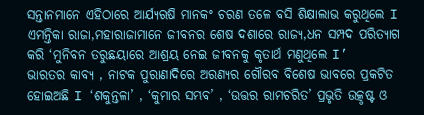ସନ୍ତାନମାନେ ଏହିଠାରେ ଆର୍ଯ୍ୟଋଷି ମାନକଂ ଚରଣ ତଳେ ବସି ଶିକ୍ଷାଲାଭ କରୁଥିଲେ I ଏମନ୍ତିକା ରାଜା,ମହାରାଜାମାନେ ଜୀବନର ଶେଷ ଦଶାରେ ରାଜ୍ୟ,ଧନ ସମ୍ପଦ ପରିତ୍ୟାଗ କରି ‘ମୁନିବନ ତରୁଛୟାରେ ଆଶ୍ରୟ ନେଇ ଜୀବନକୁ କୃତାର୍ଥ ମଣୁଥିଲେ I’
ଭାରତର କାବ୍ୟ , ନାଟକ ପୁରାଣାଦିରେ ଅରଣ୍ୟର ଗୌରବ ବିଶେଷ ଭାବରେ ପ୍ରକଟିତ ହୋଇଅଛି I ‘ଶକୁନ୍ତଳା’ , ‘କୁମାର ସମ୍ଭବ’ , ‘ଉତ୍ତର ରାମଚରିତ’ ପ୍ରଭୃତି ଉତ୍କୃଷ୍ଟ ଓ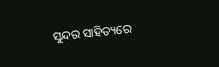ସୁନ୍ଦର ସାହିତ୍ୟରେ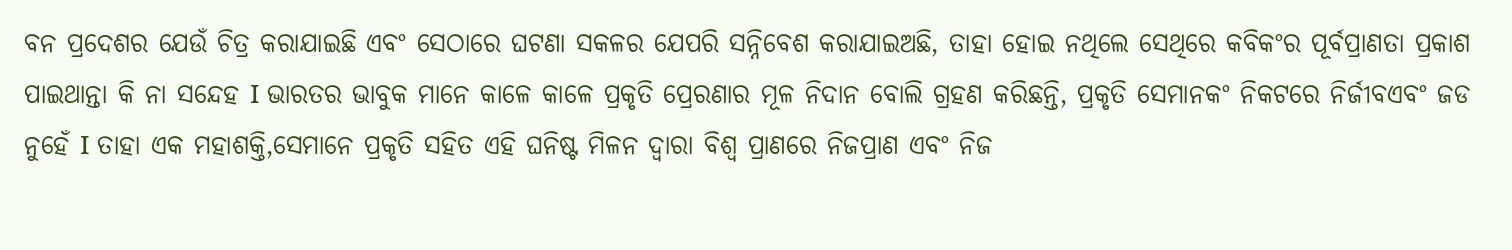ବନ ପ୍ରଦେଶର ଯେଉଁ ଚିତ୍ର କରାଯାଇଛି ଏବଂ ସେଠାରେ ଘଟଣା ସକଳର ଯେପରି ସନ୍ନିବେଶ କରାଯାଇଅଛି, ତାହା ହୋଇ ନଥିଲେ ସେଥିରେ କବିକଂର ପୂର୍ବପ୍ରାଣତା ପ୍ରକାଶ ପାଇଥାନ୍ତା କି ନା ସନ୍ଦେହ I ଭାରତର ଭାବୁକ ମାନେ କାଳେ କାଳେ ପ୍ରକୃତି ପ୍ରେରଣାର ମୂଳ ନିଦାନ ବୋଲି ଗ୍ରହଣ କରିଛନ୍ତି, ପ୍ରକୃତି ସେମାନକଂ ନିକଟରେ ନିର୍ଜୀବଏବଂ ଜଡ ନୁହେଁ I ତାହା ଏକ ମହାଶକ୍ତି,ସେମାନେ ପ୍ରକୃତି ସହିତ ଏହି ଘନିଷ୍ଟ ମିଳନ ଦ୍ୱାରା ବିଶ୍ୱ ପ୍ରାଣରେ ନିଜପ୍ରାଣ ଏବଂ ନିଜ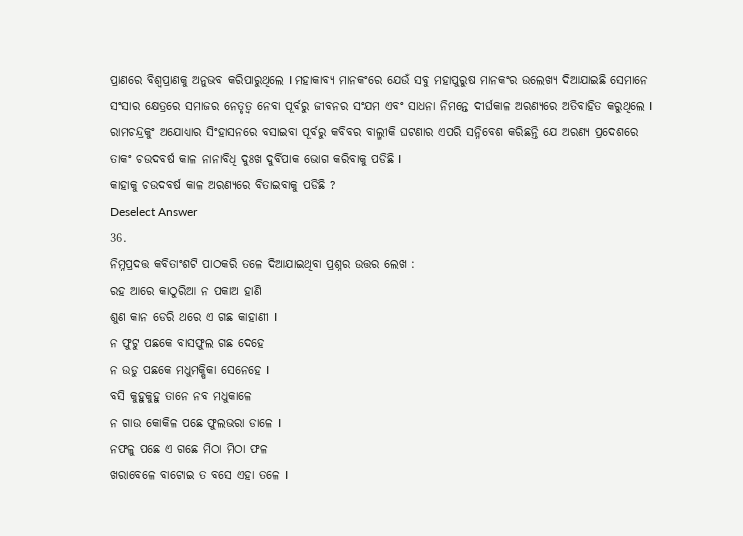ପ୍ରାଣରେ ବିଶ୍ୱପ୍ରାଣକୁ ଅନୁଭବ କରିପାରୁଥିଲେ I ମହାକାବ୍ୟ ମାନକଂରେ ଯେଉଁ ସବୁ ମହାପୁରୁଷ ମାନକଂର ଉଲେଖ୍ୟ ଦିଆଯାଇଛି ସେମାନେ ସଂସାର କ୍ଷେତ୍ରରେ ସମାଜର ନେତୃତ୍ୱ ନେବା ପୂର୍ବରୁ ଜୀବନର ସଂଯମ ଏବଂ ସାଧନା ନିମନ୍ତେ ଦୀର୍ଘକାଳ ଅରଣ୍ୟରେ ଅତିବାହିତ କରୁଥିଲେ I ରାମଚନ୍ଦ୍ରକୁଂ ଅଯୋଧ୍ୟାର ସିଂହାସନରେ ବସାଇବା ପୂର୍ବରୁ କବିବର ବାଲ୍ମୀକି ଘଟଣାର ଏପରି ସନ୍ନିବେଶ କରିଛନ୍ତି ଯେ ଅରଣ୍ୟ ପ୍ରଦେଶରେ ତାକଂ ଚଉଦବର୍ଷ କାଳ ନାନାବିଧି ଦୁଃଖ ଦୁର୍ବିପାକ ଭୋଗ କରିବାକୁ ପଡିଛି I
କାହାକୁ ଚଉଦବର୍ଷ କାଳ ଅରଣ୍ୟରେ ବିତାଇବାକୁ ପଡିଛି ?
Deselect Answer
36.
ନିମ୍ନପ୍ରଦତ୍ତ କବିତାଂଶଟି ପାଠକରି ତଳେ ଦିଆଯାଇଥିବା ପ୍ରଶ୍ନର ଉତ୍ତର ଲେଖ :
ରହ ଆରେ କାଠୁରିଆ ନ ପକାଅ ହାଣି
ଶୁଣ କାନ ଡେରି ଥରେ ଏ ଗଛ କାହାଣୀ I
ନ ଫୁଟୁ ପଛକେ ବାସଫୁଲ ଗଛ ଦେହେ
ନ ଉଡୁ ପଛକେ ମଧୁମକ୍ଷିକା ସେନେହେ I
ବସି କୁହୁକୁହୁ ତାନେ ନବ ମଧୁକାଳେ
ନ ଗାଉ କୋକିଳ ପଛେ ଫୁଲଭରା ଡାଳେ I
ନଫଳୁ ପଛେ ଏ ଗଛେ ମିଠା ମିଠା ଫଳ
ଖରାବେଳେ ବାଟୋଇ ତ ବସେ ଏହା ତଳେ I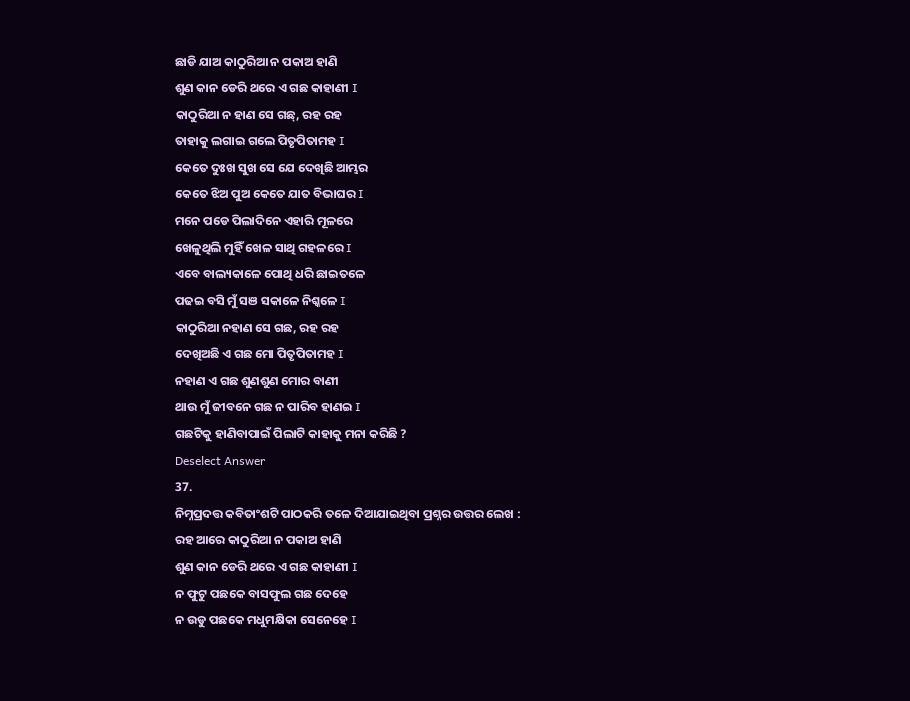ଛାଡି ଯାଅ କାଠୁରିଆ ନ ପକାଅ ହାଣି
ଶୁଣ କାନ ଡେରି ଥରେ ଏ ଗଛ କାହାଣୀ I
କାଠୁରିଆ ନ ହାଣ ସେ ଗଛ୍, ରହ ରହ
ତାହାକୁ ଲଗାଇ ଗଲେ ପିତୃପିତାମହ I
କେତେ ଦୁଃଖ ସୁଖ ସେ ଯେ ଦେଖିଛି ଆମ୍ଭର
କେତେ ଝିଅ ପୁଅ କେତେ ଯାତ ବିଭାଘର I
ମନେ ପଡେ ପିଲାଦିନେ ଏହାରି ମୂଳରେ
ଖେଳୁଥିଲି ମୁହିଁ ଖେଳ ସାଥି ଗହଳରେ I
ଏବେ ବାଲ୍ୟକାଳେ ପୋଥି ଧରି ଛାଇତଳେ
ପଢଇ ବସି ମୁଁ ସଞ ସକାଳେ ନିଶ୍କଳେ I
କାଠୁରିଆ ନହାଣ ସେ ଗଛ, ରହ ରହ
ଦେଖିଅଛି ଏ ଗଛ ମୋ ପିତୃପିତାମହ I
ନହାଣ ଏ ଗଛ ଶୁଣଶୁଣ ମୋର ବାଣୀ
ଥାଉ ମୁଁ ଜୀବନେ ଗଛ ନ ପାରିବ ହାଣଇ I
ଗଛଟିକୁ ହାଣିବାପାଇଁ ପିଲାଟି କାହାକୁ ମନା କରିଛି ?
Deselect Answer
37.
ନିମ୍ନପ୍ରଦତ୍ତ କବିତାଂଶଟି ପାଠକରି ତଳେ ଦିଆଯାଇଥିବା ପ୍ରଶ୍ନର ଉତ୍ତର ଲେଖ :
ରହ ଆରେ କାଠୁରିଆ ନ ପକାଅ ହାଣି
ଶୁଣ କାନ ଡେରି ଥରେ ଏ ଗଛ କାହାଣୀ I
ନ ଫୁଟୁ ପଛକେ ବାସଫୁଲ ଗଛ ଦେହେ
ନ ଉଡୁ ପଛକେ ମଧୁମକ୍ଷିକା ସେନେହେ I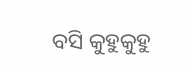ବସି କୁହୁକୁହୁ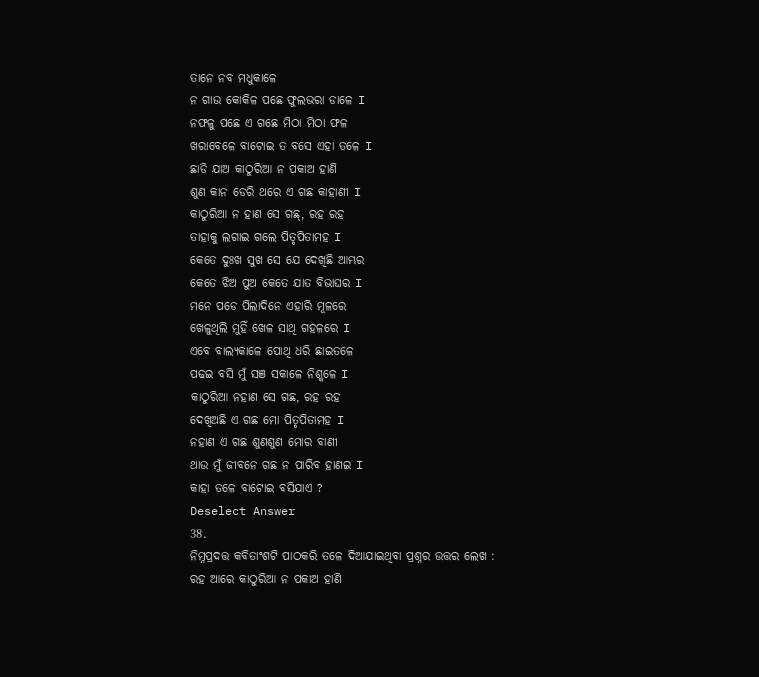ତାନେ ନବ ମଧୁକାଳେ
ନ ଗାଉ କୋକିଳ ପଛେ ଫୁଲଭରା ଡାଳେ I
ନଫଳୁ ପଛେ ଏ ଗଛେ ମିଠା ମିଠା ଫଳ
ଖରାବେଳେ ବାଟୋଇ ତ ବସେ ଏହା ତଳେ I
ଛାଡି ଯାଅ କାଠୁରିଆ ନ ପକାଅ ହାଣି
ଶୁଣ କାନ ଡେରି ଥରେ ଏ ଗଛ କାହାଣୀ I
କାଠୁରିଆ ନ ହାଣ ସେ ଗଛ୍, ରହ ରହ
ତାହାକୁ ଲଗାଇ ଗଲେ ପିତୃପିତାମହ I
କେତେ ଦୁଃଖ ସୁଖ ସେ ଯେ ଦେଖିଛି ଆମ୍ଭର
କେତେ ଝିଅ ପୁଅ କେତେ ଯାତ ବିଭାଘର I
ମନେ ପଡେ ପିଲାଦିନେ ଏହାରି ମୂଳରେ
ଖେଳୁଥିଲି ମୁହିଁ ଖେଳ ସାଥି ଗହଳରେ I
ଏବେ ବାଲ୍ୟକାଳେ ପୋଥି ଧରି ଛାଇତଳେ
ପଢଇ ବସି ମୁଁ ସଞ ସକାଳେ ନିଶ୍କଳେ I
କାଠୁରିଆ ନହାଣ ସେ ଗଛ, ରହ ରହ
ଦେଖିଅଛି ଏ ଗଛ ମୋ ପିତୃପିତାମହ I
ନହାଣ ଏ ଗଛ ଶୁଣଶୁଣ ମୋର ବାଣୀ
ଥାଉ ମୁଁ ଜୀବନେ ଗଛ ନ ପାରିବ ହାଣଇ I
କାହା ତଳେ ବାଟୋଇ ବସିଯାଏ ?
Deselect Answer
38.
ନିମ୍ନପ୍ରଦତ୍ତ କବିତାଂଶଟି ପାଠକରି ତଳେ ଦିଆଯାଇଥିବା ପ୍ରଶ୍ନର ଉତ୍ତର ଲେଖ :
ରହ ଆରେ କାଠୁରିଆ ନ ପକାଅ ହାଣି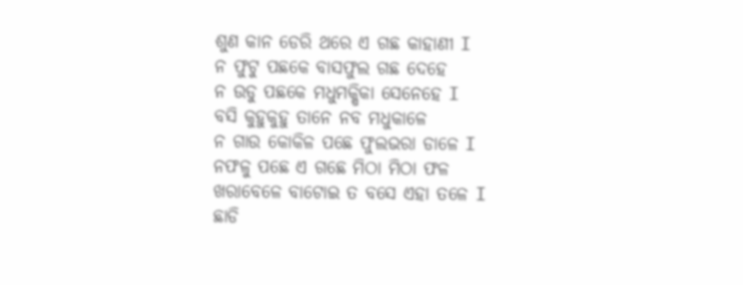ଶୁଣ କାନ ଡେରି ଥରେ ଏ ଗଛ କାହାଣୀ I
ନ ଫୁଟୁ ପଛକେ ବାସଫୁଲ ଗଛ ଦେହେ
ନ ଉଡୁ ପଛକେ ମଧୁମକ୍ଷିକା ସେନେହେ I
ବସି କୁହୁକୁହୁ ତାନେ ନବ ମଧୁକାଳେ
ନ ଗାଉ କୋକିଳ ପଛେ ଫୁଲଭରା ଡାଳେ I
ନଫଳୁ ପଛେ ଏ ଗଛେ ମିଠା ମିଠା ଫଳ
ଖରାବେଳେ ବାଟୋଇ ତ ବସେ ଏହା ତଳେ I
ଛାଡି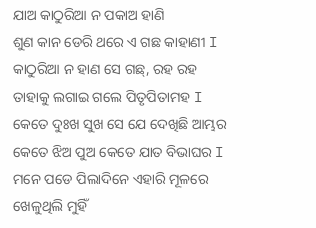ଯାଅ କାଠୁରିଆ ନ ପକାଅ ହାଣି
ଶୁଣ କାନ ଡେରି ଥରେ ଏ ଗଛ କାହାଣୀ I
କାଠୁରିଆ ନ ହାଣ ସେ ଗଛ୍, ରହ ରହ
ତାହାକୁ ଲଗାଇ ଗଲେ ପିତୃପିତାମହ I
କେତେ ଦୁଃଖ ସୁଖ ସେ ଯେ ଦେଖିଛି ଆମ୍ଭର
କେତେ ଝିଅ ପୁଅ କେତେ ଯାତ ବିଭାଘର I
ମନେ ପଡେ ପିଲାଦିନେ ଏହାରି ମୂଳରେ
ଖେଳୁଥିଲି ମୁହିଁ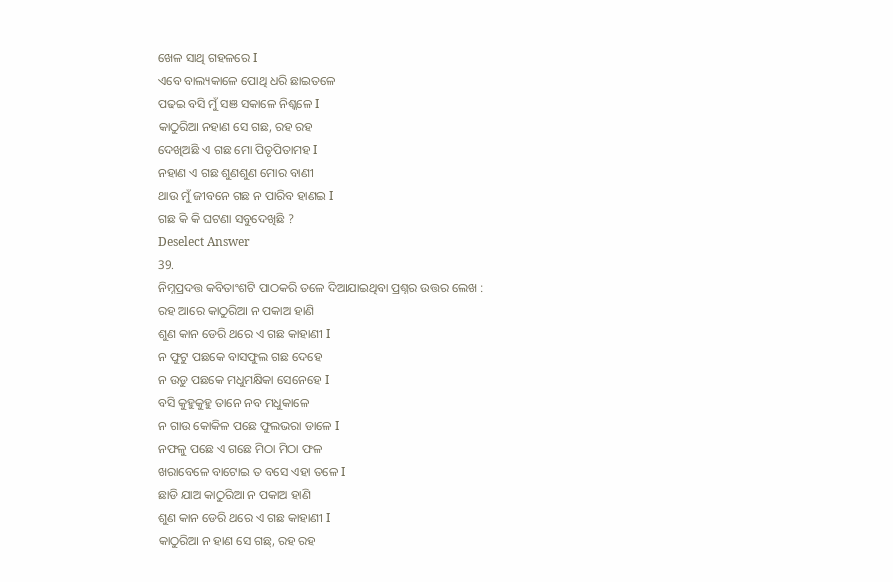ଖେଳ ସାଥି ଗହଳରେ I
ଏବେ ବାଲ୍ୟକାଳେ ପୋଥି ଧରି ଛାଇତଳେ
ପଢଇ ବସି ମୁଁ ସଞ ସକାଳେ ନିଶ୍କଳେ I
କାଠୁରିଆ ନହାଣ ସେ ଗଛ, ରହ ରହ
ଦେଖିଅଛି ଏ ଗଛ ମୋ ପିତୃପିତାମହ I
ନହାଣ ଏ ଗଛ ଶୁଣଶୁଣ ମୋର ବାଣୀ
ଥାଉ ମୁଁ ଜୀବନେ ଗଛ ନ ପାରିବ ହାଣଇ I
ଗଛ କି କି ଘଟଣା ସବୁଦେଖିଛି ?
Deselect Answer
39.
ନିମ୍ନପ୍ରଦତ୍ତ କବିତାଂଶଟି ପାଠକରି ତଳେ ଦିଆଯାଇଥିବା ପ୍ରଶ୍ନର ଉତ୍ତର ଲେଖ :
ରହ ଆରେ କାଠୁରିଆ ନ ପକାଅ ହାଣି
ଶୁଣ କାନ ଡେରି ଥରେ ଏ ଗଛ କାହାଣୀ I
ନ ଫୁଟୁ ପଛକେ ବାସଫୁଲ ଗଛ ଦେହେ
ନ ଉଡୁ ପଛକେ ମଧୁମକ୍ଷିକା ସେନେହେ I
ବସି କୁହୁକୁହୁ ତାନେ ନବ ମଧୁକାଳେ
ନ ଗାଉ କୋକିଳ ପଛେ ଫୁଲଭରା ଡାଳେ I
ନଫଳୁ ପଛେ ଏ ଗଛେ ମିଠା ମିଠା ଫଳ
ଖରାବେଳେ ବାଟୋଇ ତ ବସେ ଏହା ତଳେ I
ଛାଡି ଯାଅ କାଠୁରିଆ ନ ପକାଅ ହାଣି
ଶୁଣ କାନ ଡେରି ଥରେ ଏ ଗଛ କାହାଣୀ I
କାଠୁରିଆ ନ ହାଣ ସେ ଗଛ୍, ରହ ରହ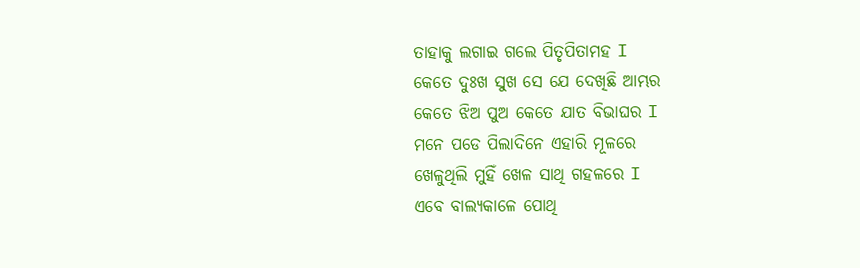ତାହାକୁ ଲଗାଇ ଗଲେ ପିତୃପିତାମହ I
କେତେ ଦୁଃଖ ସୁଖ ସେ ଯେ ଦେଖିଛି ଆମ୍ଭର
କେତେ ଝିଅ ପୁଅ କେତେ ଯାତ ବିଭାଘର I
ମନେ ପଡେ ପିଲାଦିନେ ଏହାରି ମୂଳରେ
ଖେଳୁଥିଲି ମୁହିଁ ଖେଳ ସାଥି ଗହଳରେ I
ଏବେ ବାଲ୍ୟକାଳେ ପୋଥି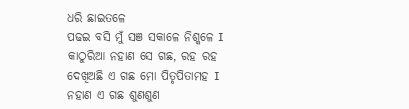ଧରି ଛାଇତଳେ
ପଢଇ ବସି ମୁଁ ସଞ ସକାଳେ ନିଶ୍କଳେ I
କାଠୁରିଆ ନହାଣ ସେ ଗଛ, ରହ ରହ
ଦେଖିଅଛି ଏ ଗଛ ମୋ ପିତୃପିତାମହ I
ନହାଣ ଏ ଗଛ ଶୁଣଶୁଣ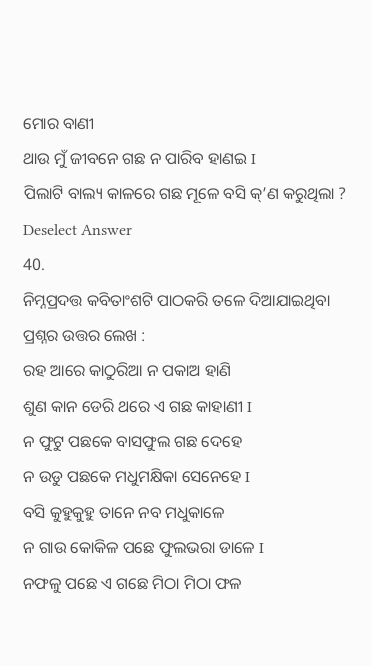ମୋର ବାଣୀ
ଥାଉ ମୁଁ ଜୀବନେ ଗଛ ନ ପାରିବ ହାଣଇ I
ପିଲାଟି ବାଲ୍ୟ କାଳରେ ଗଛ ମୂଳେ ବସି କ୍’ଣ କରୁଥିଲା ?
Deselect Answer
40.
ନିମ୍ନପ୍ରଦତ୍ତ କବିତାଂଶଟି ପାଠକରି ତଳେ ଦିଆଯାଇଥିବା ପ୍ରଶ୍ନର ଉତ୍ତର ଲେଖ :
ରହ ଆରେ କାଠୁରିଆ ନ ପକାଅ ହାଣି
ଶୁଣ କାନ ଡେରି ଥରେ ଏ ଗଛ କାହାଣୀ I
ନ ଫୁଟୁ ପଛକେ ବାସଫୁଲ ଗଛ ଦେହେ
ନ ଉଡୁ ପଛକେ ମଧୁମକ୍ଷିକା ସେନେହେ I
ବସି କୁହୁକୁହୁ ତାନେ ନବ ମଧୁକାଳେ
ନ ଗାଉ କୋକିଳ ପଛେ ଫୁଲଭରା ଡାଳେ I
ନଫଳୁ ପଛେ ଏ ଗଛେ ମିଠା ମିଠା ଫଳ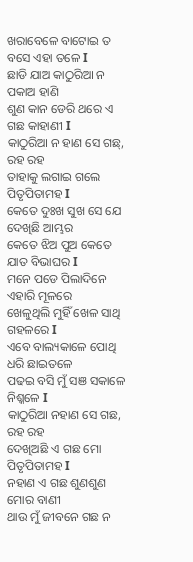ଖରାବେଳେ ବାଟୋଇ ତ ବସେ ଏହା ତଳେ I
ଛାଡି ଯାଅ କାଠୁରିଆ ନ ପକାଅ ହାଣି
ଶୁଣ କାନ ଡେରି ଥରେ ଏ ଗଛ କାହାଣୀ I
କାଠୁରିଆ ନ ହାଣ ସେ ଗଛ୍, ରହ ରହ
ତାହାକୁ ଲଗାଇ ଗଲେ ପିତୃପିତାମହ I
କେତେ ଦୁଃଖ ସୁଖ ସେ ଯେ ଦେଖିଛି ଆମ୍ଭର
କେତେ ଝିଅ ପୁଅ କେତେ ଯାତ ବିଭାଘର I
ମନେ ପଡେ ପିଲାଦିନେ ଏହାରି ମୂଳରେ
ଖେଳୁଥିଲି ମୁହିଁ ଖେଳ ସାଥି ଗହଳରେ I
ଏବେ ବାଲ୍ୟକାଳେ ପୋଥି ଧରି ଛାଇତଳେ
ପଢଇ ବସି ମୁଁ ସଞ ସକାଳେ ନିଶ୍କଳେ I
କାଠୁରିଆ ନହାଣ ସେ ଗଛ, ରହ ରହ
ଦେଖିଅଛି ଏ ଗଛ ମୋ ପିତୃପିତାମହ I
ନହାଣ ଏ ଗଛ ଶୁଣଶୁଣ ମୋର ବାଣୀ
ଥାଉ ମୁଁ ଜୀବନେ ଗଛ ନ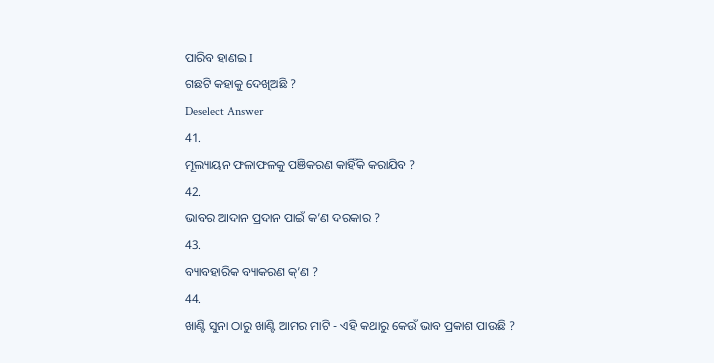ପାରିବ ହାଣଇ I
ଗଛଟି କହାକୁ ଦେଖିଅଛି ?
Deselect Answer
41.
ମୂଲ୍ୟାୟନ ଫଳାଫଳକୁ ପଞିକରଣ କାହିଁକି କରାଯିବ ?
42.
ଭାବର ଆଦାନ ପ୍ରଦାନ ପାଇଁ କ’ଣ ଦରକାର ?
43.
ବ୍ୟାବହାରିକ ବ୍ୟାକରଣ କ୍’ଣ ?
44.
ଖାଣ୍ଟି ସୁନା ଠାରୁ ଖାଣ୍ଟି ଆମର ମାଟି - ଏହି କଥାରୁ କେଉଁ ଭାବ ପ୍ରକାଶ ପାଉଛି ?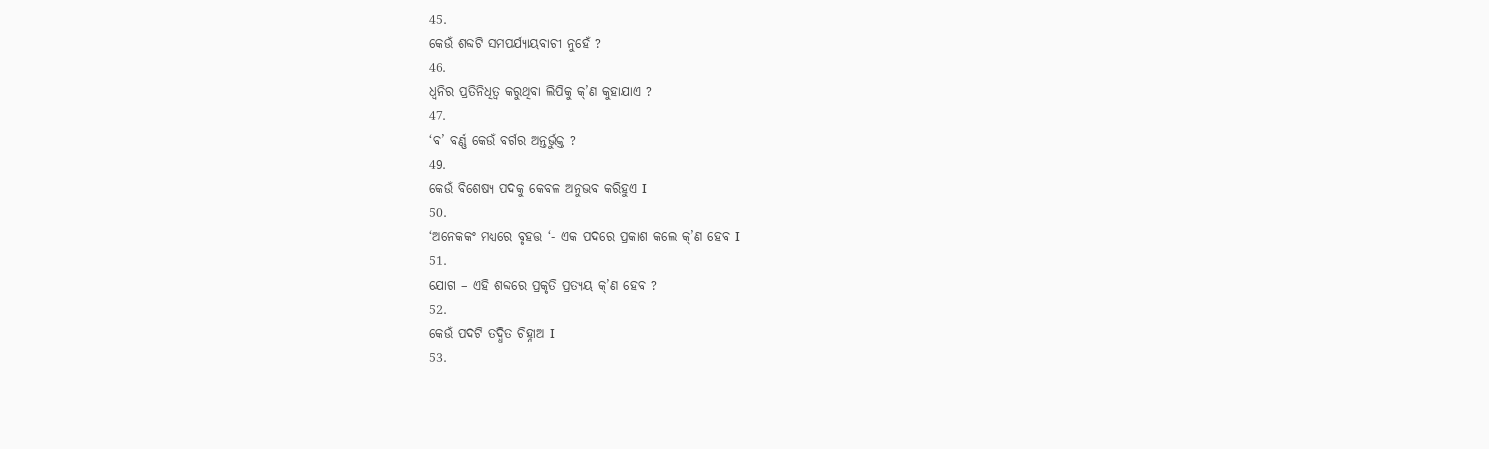45.
କେଉଁ ଶବ୍ଦଟି ସମପର୍ଯ୍ୟାୟବାଚୀ ନୁହେଁ ?
46.
ଧ୍ୱନିର ପ୍ରତିନିଧିତ୍ୱ କରୁଥିବା ଲିପିକୁ କ୍’ଣ କୁହାଯାଏ ?
47.
‘ବ’ ବର୍ଣ୍ଣ କେଉଁ ବର୍ଗର ଅନ୍ତର୍ଭୁକ୍ତ ?
49.
କେଉଁ ବିଶେଷ୍ୟ ପଦକୁ କେବଳ ଅନୁଭବ କରିହୁଏ I
50.
‘ଅନେକକଂ ମଧ୍ୟରେ ବୃହତ୍ତ ‘- ଏକ ପଦରେ ପ୍ରକାଶ କଲେ କ୍’ଣ ହେବ I
51.
ଯୋଗ – ଏହି ଶବ୍ଦରେ ପ୍ରକୃତି ପ୍ରତ୍ୟୟ କ୍’ଣ ହେବ ?
52.
କେଉଁ ପଦଟି ତଦ୍ଧିତ ଚିହ୍ନାଅ I
53.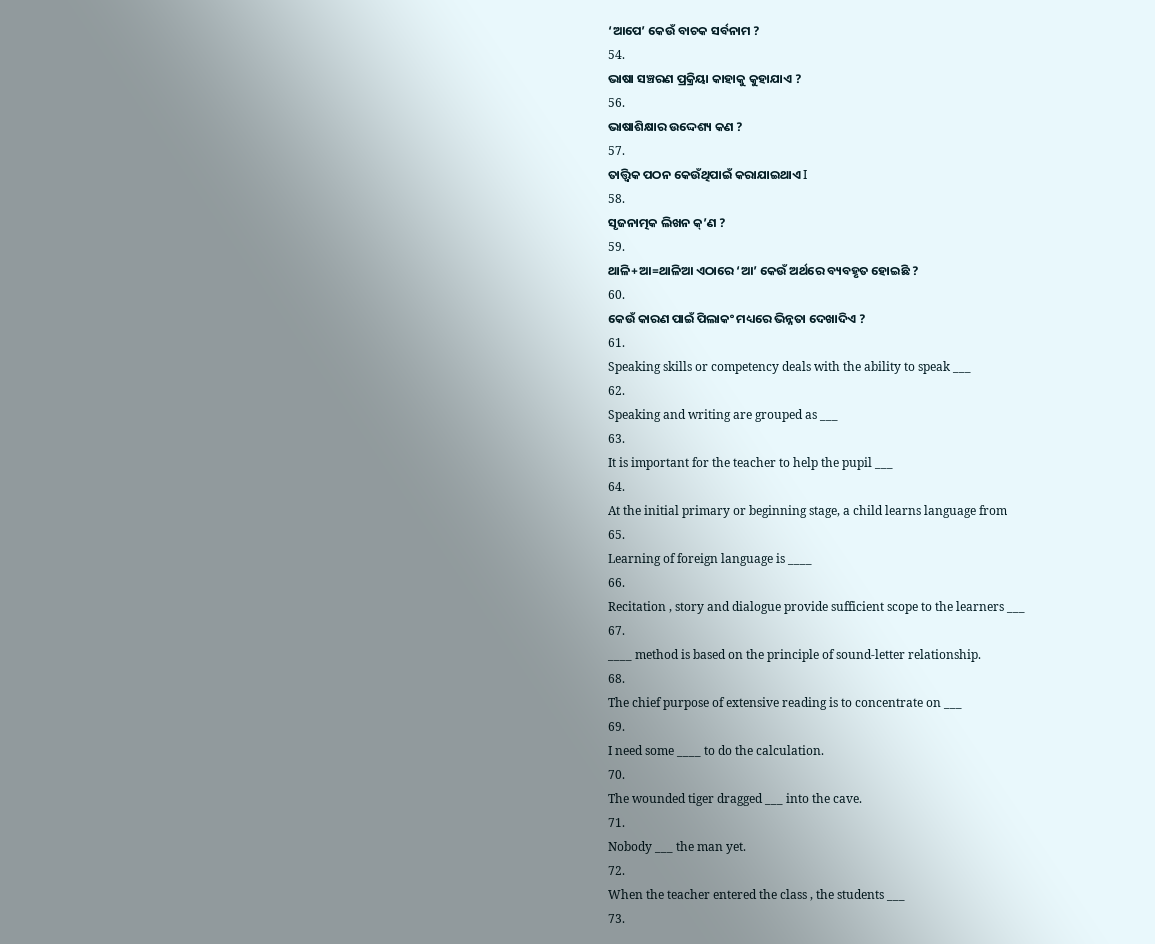‘ଆପେ’ କେଉଁ ବାଚକ ସର୍ବନାମ ?
54.
ଭାଷା ସଞ୍ଚରଣ ପ୍ରକ୍ରିୟା କାହାକୁ କୁହାଯାଏ ?
56.
ଭାଷାଶିକ୍ଷାର ଉଦ୍ଦେଶ୍ୟ କଣ ?
57.
ତାତ୍ତ୍ୱିକ ପଠନ କେଉଁଥିପାଇଁ କରାଯାଇଥାଏ I
58.
ସୃଜନାତ୍ମକ ଲିଖନ କ୍’ଣ ?
59.
ଥାଳି+ଆ=ଥାଳିଆ ଏଠାରେ ‘ଆ’ କେଉଁ ଅର୍ଥରେ ବ୍ୟବହୃତ ହୋଇଛି ?
60.
କେଉଁ କାରଣ ପାଇଁ ପିଲାକଂ ମଧ୍ୟରେ ଭିନ୍ନତା ଦେଖାଦିଏ ?
61.
Speaking skills or competency deals with the ability to speak ___
62.
Speaking and writing are grouped as ___
63.
It is important for the teacher to help the pupil ___
64.
At the initial primary or beginning stage, a child learns language from
65.
Learning of foreign language is ____
66.
Recitation , story and dialogue provide sufficient scope to the learners ___
67.
____ method is based on the principle of sound-letter relationship.
68.
The chief purpose of extensive reading is to concentrate on ___
69.
I need some ____ to do the calculation.
70.
The wounded tiger dragged ___ into the cave.
71.
Nobody ___ the man yet.
72.
When the teacher entered the class , the students ___
73.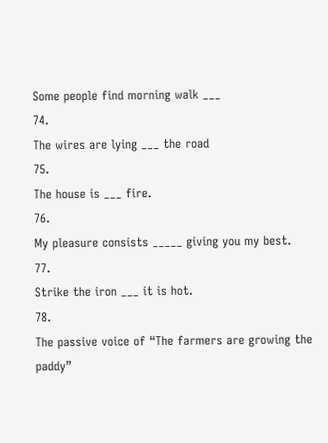Some people find morning walk ___
74.
The wires are lying ___ the road
75.
The house is ___ fire.
76.
My pleasure consists _____ giving you my best.
77.
Strike the iron ___ it is hot.
78.
The passive voice of “The farmers are growing the paddy”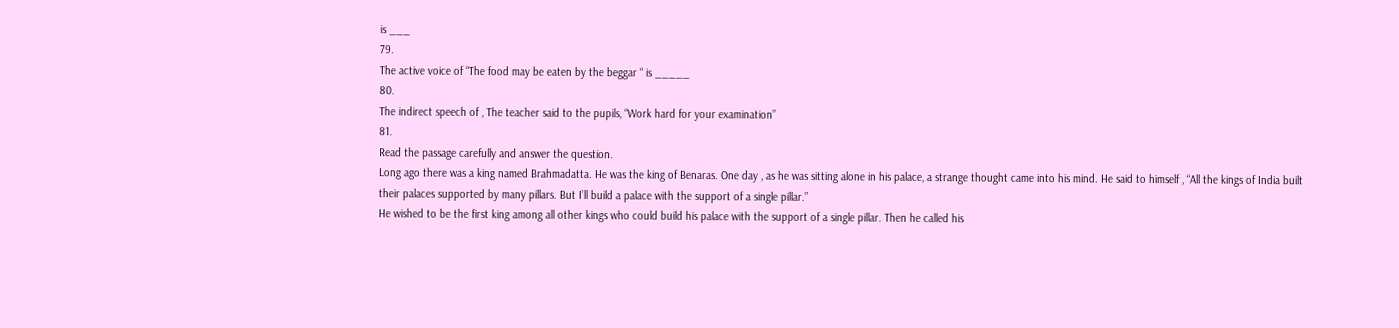is ___
79.
The active voice of “The food may be eaten by the beggar “ is _____
80.
The indirect speech of , The teacher said to the pupils, “Work hard for your examination”
81.
Read the passage carefully and answer the question.
Long ago there was a king named Brahmadatta. He was the king of Benaras. One day , as he was sitting alone in his palace, a strange thought came into his mind. He said to himself , “All the kings of India built their palaces supported by many pillars. But I’ll build a palace with the support of a single pillar.”
He wished to be the first king among all other kings who could build his palace with the support of a single pillar. Then he called his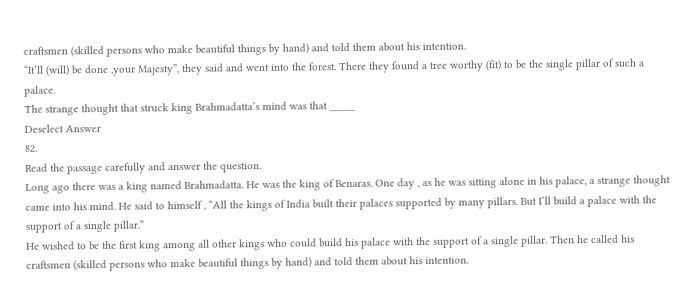craftsmen (skilled persons who make beautiful things by hand) and told them about his intention.
“It’ll (will) be done ,your Majesty”, they said and went into the forest. There they found a tree worthy (fit) to be the single pillar of such a palace.
The strange thought that struck king Brahmadatta’s mind was that _____
Deselect Answer
82.
Read the passage carefully and answer the question.
Long ago there was a king named Brahmadatta. He was the king of Benaras. One day , as he was sitting alone in his palace, a strange thought came into his mind. He said to himself , “All the kings of India built their palaces supported by many pillars. But I’ll build a palace with the support of a single pillar.”
He wished to be the first king among all other kings who could build his palace with the support of a single pillar. Then he called his craftsmen (skilled persons who make beautiful things by hand) and told them about his intention.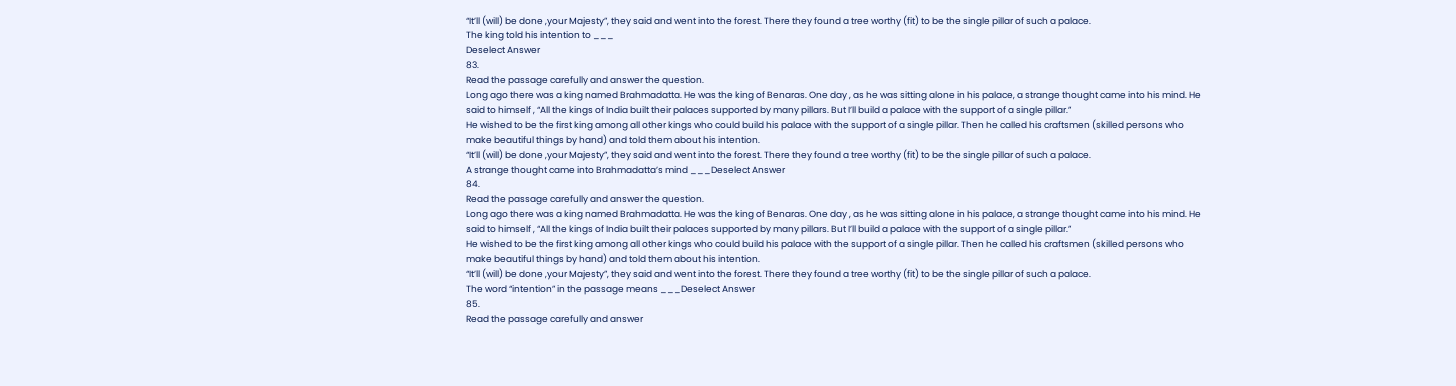“It’ll (will) be done ,your Majesty”, they said and went into the forest. There they found a tree worthy (fit) to be the single pillar of such a palace.
The king told his intention to ___
Deselect Answer
83.
Read the passage carefully and answer the question.
Long ago there was a king named Brahmadatta. He was the king of Benaras. One day , as he was sitting alone in his palace, a strange thought came into his mind. He said to himself , “All the kings of India built their palaces supported by many pillars. But I’ll build a palace with the support of a single pillar.”
He wished to be the first king among all other kings who could build his palace with the support of a single pillar. Then he called his craftsmen (skilled persons who make beautiful things by hand) and told them about his intention.
“It’ll (will) be done ,your Majesty”, they said and went into the forest. There they found a tree worthy (fit) to be the single pillar of such a palace.
A strange thought came into Brahmadatta’s mind ___Deselect Answer
84.
Read the passage carefully and answer the question.
Long ago there was a king named Brahmadatta. He was the king of Benaras. One day , as he was sitting alone in his palace, a strange thought came into his mind. He said to himself , “All the kings of India built their palaces supported by many pillars. But I’ll build a palace with the support of a single pillar.”
He wished to be the first king among all other kings who could build his palace with the support of a single pillar. Then he called his craftsmen (skilled persons who make beautiful things by hand) and told them about his intention.
“It’ll (will) be done ,your Majesty”, they said and went into the forest. There they found a tree worthy (fit) to be the single pillar of such a palace.
The word “intention” in the passage means ___Deselect Answer
85.
Read the passage carefully and answer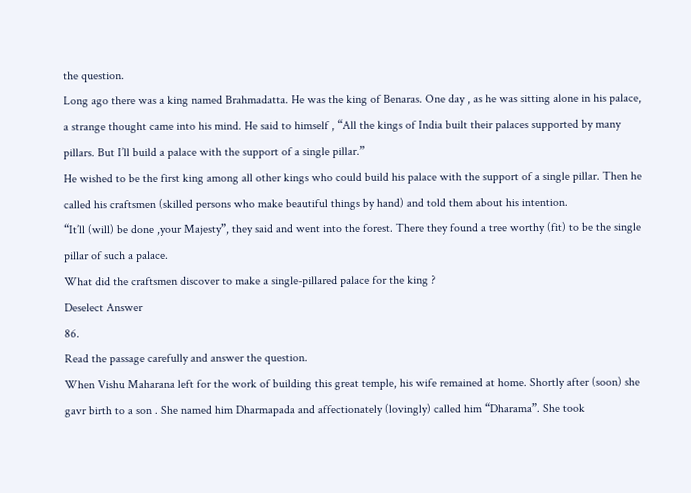the question.
Long ago there was a king named Brahmadatta. He was the king of Benaras. One day , as he was sitting alone in his palace, a strange thought came into his mind. He said to himself , “All the kings of India built their palaces supported by many pillars. But I’ll build a palace with the support of a single pillar.”
He wished to be the first king among all other kings who could build his palace with the support of a single pillar. Then he called his craftsmen (skilled persons who make beautiful things by hand) and told them about his intention.
“It’ll (will) be done ,your Majesty”, they said and went into the forest. There they found a tree worthy (fit) to be the single pillar of such a palace.
What did the craftsmen discover to make a single-pillared palace for the king ?
Deselect Answer
86.
Read the passage carefully and answer the question.
When Vishu Maharana left for the work of building this great temple, his wife remained at home. Shortly after (soon) she gavr birth to a son . She named him Dharmapada and affectionately (lovingly) called him “Dharama”. She took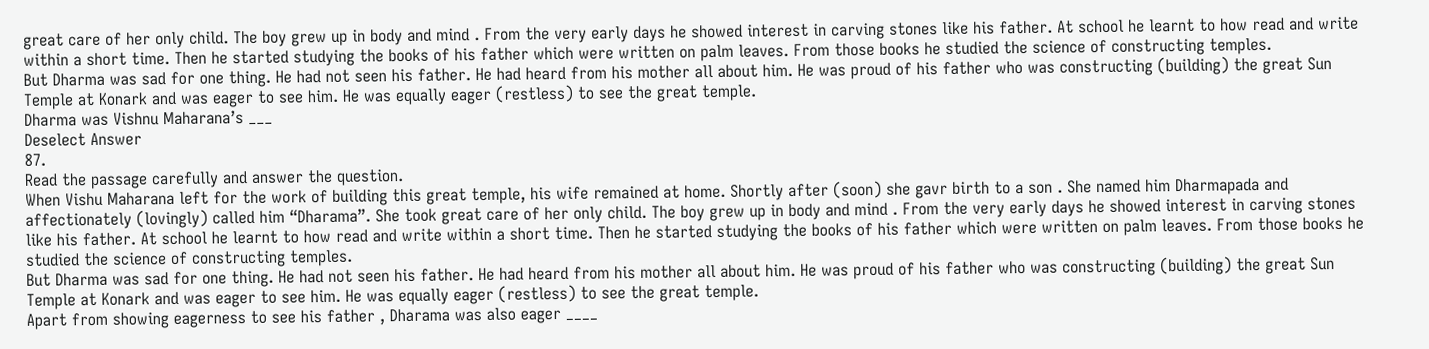great care of her only child. The boy grew up in body and mind . From the very early days he showed interest in carving stones like his father. At school he learnt to how read and write within a short time. Then he started studying the books of his father which were written on palm leaves. From those books he studied the science of constructing temples.
But Dharma was sad for one thing. He had not seen his father. He had heard from his mother all about him. He was proud of his father who was constructing (building) the great Sun Temple at Konark and was eager to see him. He was equally eager (restless) to see the great temple.
Dharma was Vishnu Maharana’s ___
Deselect Answer
87.
Read the passage carefully and answer the question.
When Vishu Maharana left for the work of building this great temple, his wife remained at home. Shortly after (soon) she gavr birth to a son . She named him Dharmapada and affectionately (lovingly) called him “Dharama”. She took great care of her only child. The boy grew up in body and mind . From the very early days he showed interest in carving stones like his father. At school he learnt to how read and write within a short time. Then he started studying the books of his father which were written on palm leaves. From those books he studied the science of constructing temples.
But Dharma was sad for one thing. He had not seen his father. He had heard from his mother all about him. He was proud of his father who was constructing (building) the great Sun Temple at Konark and was eager to see him. He was equally eager (restless) to see the great temple.
Apart from showing eagerness to see his father , Dharama was also eager ____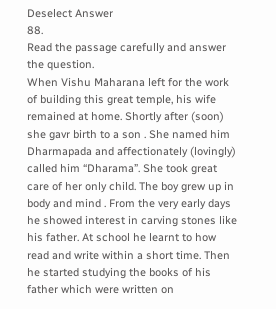Deselect Answer
88.
Read the passage carefully and answer the question.
When Vishu Maharana left for the work of building this great temple, his wife remained at home. Shortly after (soon) she gavr birth to a son . She named him Dharmapada and affectionately (lovingly) called him “Dharama”. She took great care of her only child. The boy grew up in body and mind . From the very early days he showed interest in carving stones like his father. At school he learnt to how read and write within a short time. Then he started studying the books of his father which were written on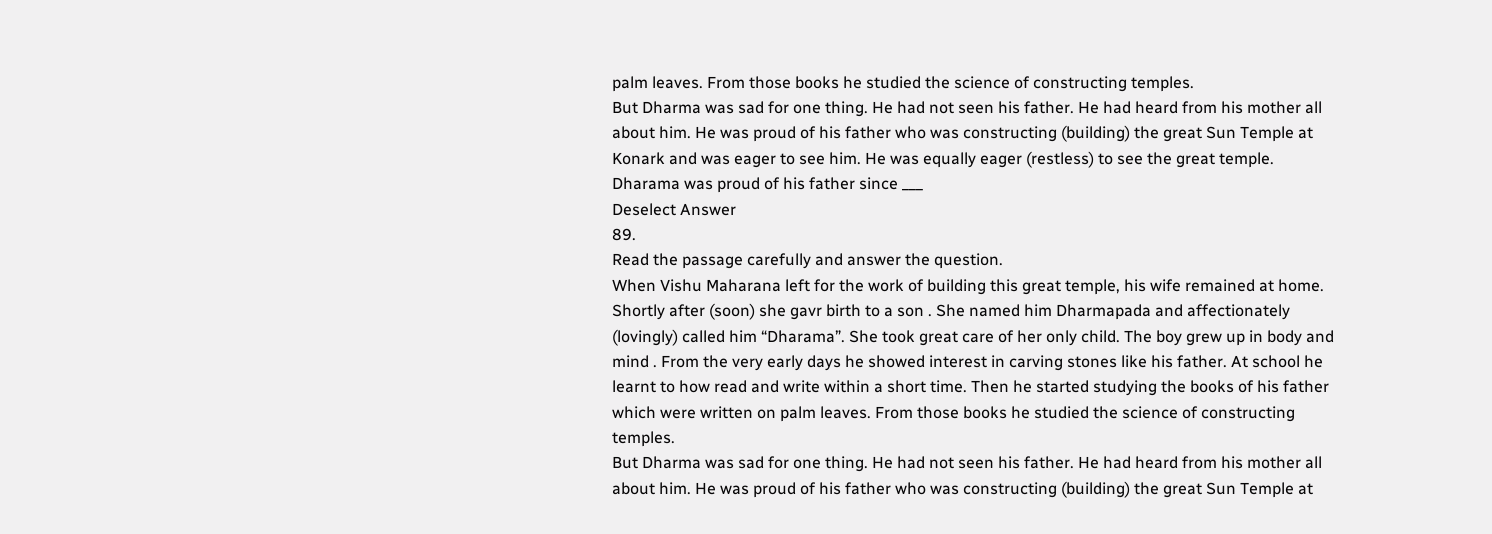palm leaves. From those books he studied the science of constructing temples.
But Dharma was sad for one thing. He had not seen his father. He had heard from his mother all about him. He was proud of his father who was constructing (building) the great Sun Temple at Konark and was eager to see him. He was equally eager (restless) to see the great temple.
Dharama was proud of his father since ___
Deselect Answer
89.
Read the passage carefully and answer the question.
When Vishu Maharana left for the work of building this great temple, his wife remained at home. Shortly after (soon) she gavr birth to a son . She named him Dharmapada and affectionately (lovingly) called him “Dharama”. She took great care of her only child. The boy grew up in body and mind . From the very early days he showed interest in carving stones like his father. At school he learnt to how read and write within a short time. Then he started studying the books of his father which were written on palm leaves. From those books he studied the science of constructing temples.
But Dharma was sad for one thing. He had not seen his father. He had heard from his mother all about him. He was proud of his father who was constructing (building) the great Sun Temple at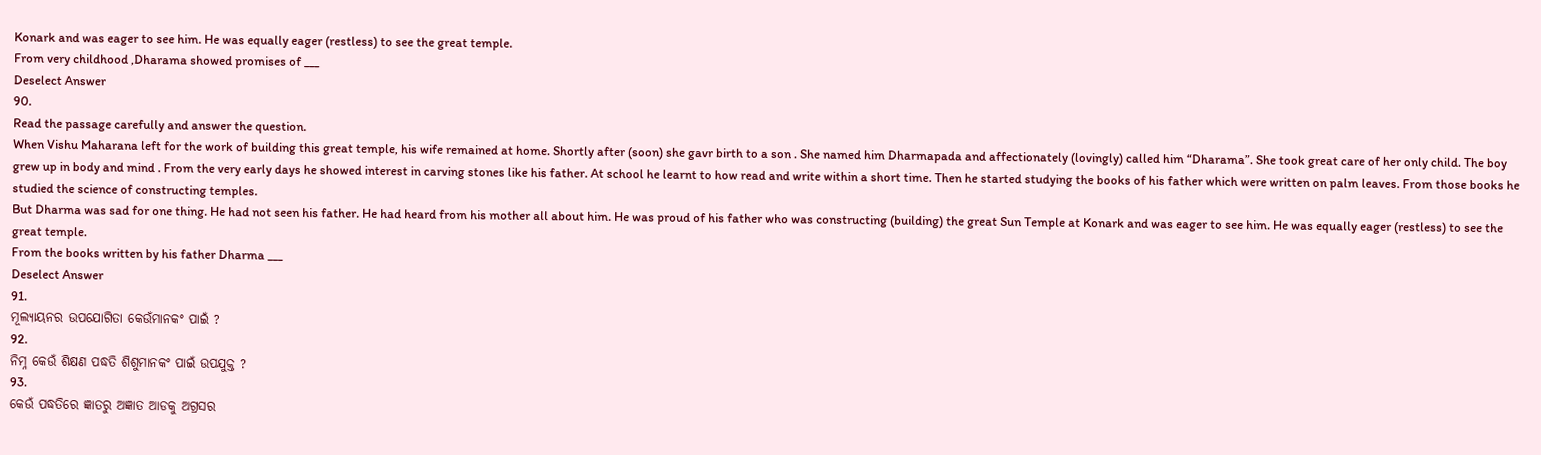Konark and was eager to see him. He was equally eager (restless) to see the great temple.
From very childhood ,Dharama showed promises of ___
Deselect Answer
90.
Read the passage carefully and answer the question.
When Vishu Maharana left for the work of building this great temple, his wife remained at home. Shortly after (soon) she gavr birth to a son . She named him Dharmapada and affectionately (lovingly) called him “Dharama”. She took great care of her only child. The boy grew up in body and mind . From the very early days he showed interest in carving stones like his father. At school he learnt to how read and write within a short time. Then he started studying the books of his father which were written on palm leaves. From those books he studied the science of constructing temples.
But Dharma was sad for one thing. He had not seen his father. He had heard from his mother all about him. He was proud of his father who was constructing (building) the great Sun Temple at Konark and was eager to see him. He was equally eager (restless) to see the great temple.
From the books written by his father Dharma ___
Deselect Answer
91.
ମୂଲ୍ୟାୟନର ଉପଯୋଗିତା କେଉଁମାନକଂ ପାଇଁ ?
92.
ନିମ୍ନ କେଉଁ ଶିକ୍ଷଣ ପଦ୍ଧତି ଶିଶୁମାନକଂ ପାଇଁ ଉପଯୁକ୍ତ ?
93.
କେଉଁ ପଦ୍ଧତିରେ ଜ୍ଞାତରୁ ଅଜ୍ଞାତ ଆଡକୁ ଅଗ୍ରସର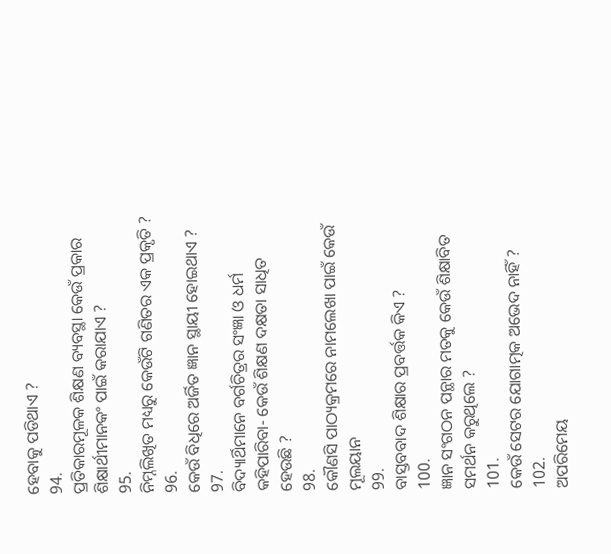ହେବାକୁ ପଡିଥାଏ ?
94.
ପ୍ରତିକାରମୂଳକ ଶିକ୍ଷଣ ବ୍ୟବସ୍ଥା କେଉଁ ପ୍ରକାର ଶିକ୍ଷାର୍ଥୀମାନକଂ ପାଇଁ କରାଯାଏ ?
95.
ନିମ୍ନଲିଖିତ ମଧ୍ୟରୁ କେଉଁଟି ଗଣିତର ଏକ ପ୍ରକୃତି ?
96.
କେଉଁ ବିଧିରେ ଅର୍ଜିତ ଜ୍ଞାନ ସ୍ଥାୟୀ ହୋଇଥାଏ ?
97.
ବିଦ୍ୟାର୍ଥିମାନେ ବର୍ଗଚିତ୍ରର ସଂଜ୍ଞା ଓ ଧର୍ମ କହିପାରିବା- କେଉଁ ଶିକ୍ଷଣ ଦକ୍ଷତା ସାଧିତ ହେଉଛି ?
98.
କୌଣସି ପାଠ୍ୟକ୍ରମରେ ନାମଲେଖା ପାଇଁ କେଉଁ ମୂଲୟାନ
99.
ବାସ୍ତବବାଦ ଶିକ୍ଷାର ପ୍ରବର୍ତ୍ତକ କିଏ ?
100.
ଜ୍ଞାନ ସଂଗଠନ ପନ୍ଥାର ମତକୁ କେଉଁ ଶିକ୍ଷାବିତ ସମର୍ଥନ କରୁଥିଲେ ?
101.
କେଉଁ ସେଟର ଯୋଗାତ୍ମକ ଅଭେଦ ନାହିଁ ?
102.
ଅପରିମେୟ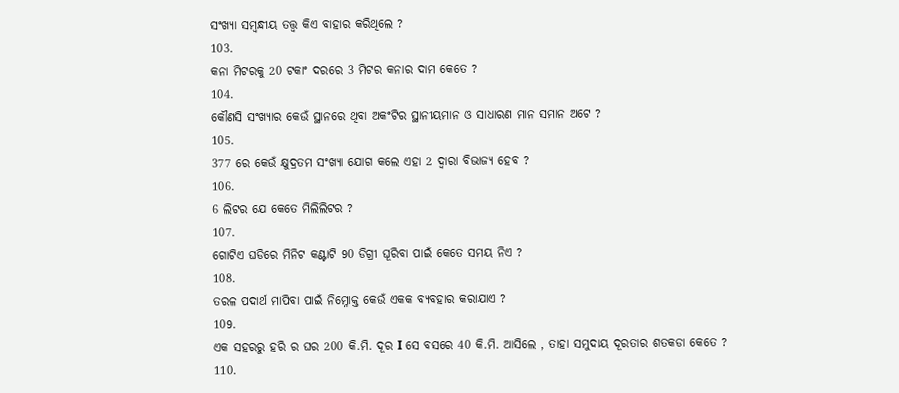ସଂଖ୍ୟା ସମ୍ବନ୍ଧୀୟ ତତ୍ତ୍ୱ କିଏ ବାହାର କରିଥିଲେ ?
103.
କନା ମିଟରକୁ 20 ଟକାଂ ଦରରେ 3 ମିଟର କନାର ଦାମ କେତେ ?
104.
କୌଣସି ସଂଖ୍ୟାର କେଉଁ ସ୍ଥାନରେ ଥିବା ଅକଂଟିର ସ୍ଥାନୀୟମାନ ଓ ସାଧାରଣ ମାନ ସମାନ ଅଟେ ?
105.
377 ରେ କେଉଁ କ୍ଷୁଦ୍ରତମ ସଂଖ୍ୟା ଯୋଗ କଲେ ଏହା 2 ଦ୍ୱାରା ବିଭାଜ୍ୟ ହେବ ?
106.
6 ଲିଟର ଯେ କେତେ ମିଲିଲିଟର ?
107.
ଗୋଟିଏ ଘଡିରେ ମିନିଟ କଣ୍ଟାଟି 90 ଡିଗ୍ରୀ ଘୂରିବା ପାଇଁ କେତେ ସମୟ ନିଏ ?
108.
ତରଳ ପଦାର୍ଥ ମାପିବା ପାଇଁ ନିମ୍ନୋକ୍ତ କେଉଁ ଏକକ ବ୍ୟବହାର କରାଯାଏ ?
109.
ଏକ ସହରରୁ ହରି ର ଘର 200 କି.ମି. ଦୂର I ସେ ବସରେ 40 କି.ମି. ଆସିଲେ , ତାହା ସମୁଦାୟ ଦୂରତାର ଶତକଡା କେତେ ?
110.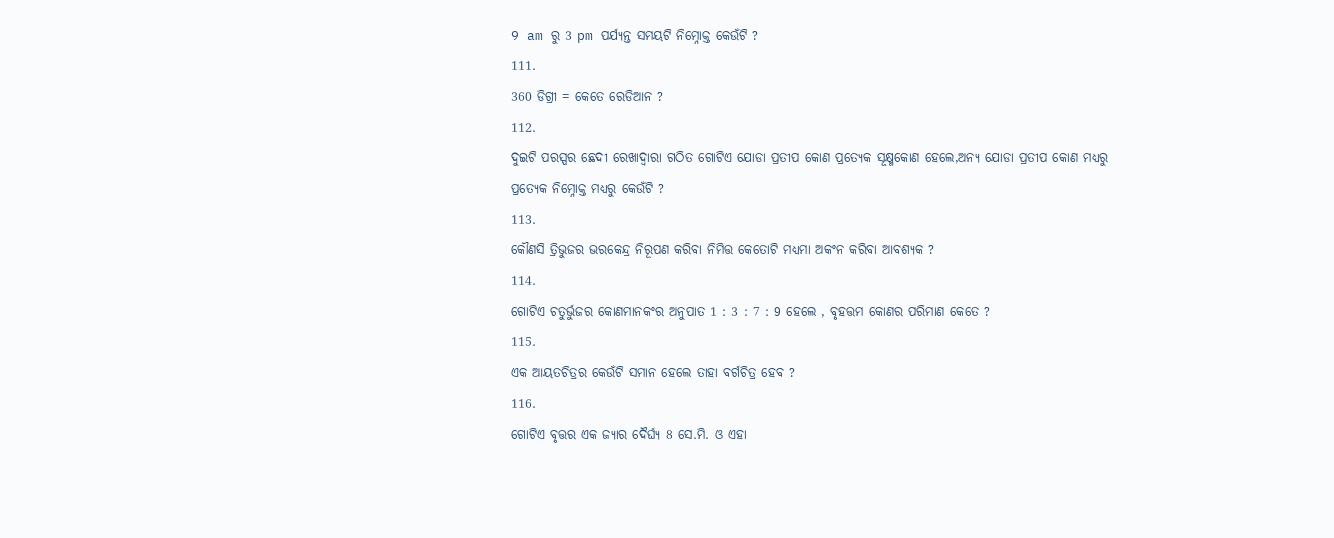9 am ରୁ 3 pm ପର୍ଯ୍ୟନ୍ତ ସମୟଟି ନିମ୍ନୋକ୍ତ କେଉଁଟି ?
111.
360 ଡିଗ୍ରୀ = କେତେ ରେଡିଆନ ?
112.
ଦୁଇଟି ପରସ୍ପର ଛେଦୀ ରେଖାଦ୍ୱାରା ଗଠିତ ଗୋଟିଏ ଯୋଡା ପ୍ରତୀପ କୋଣ ପ୍ରତ୍ୟେକ ସୂକ୍ଷ୍ମକୋଣ ହେଲେ,ଅନ୍ୟ ଯୋଡା ପ୍ରତୀପ କୋଣ ମଧ୍ୟରୁ ପ୍ରତ୍ୟେକ ନିମ୍ନୋକ୍ତ ମଧ୍ୟରୁ କେଉଁଟି ?
113.
କୌଣସି ତ୍ରିଭୁଜର ଭରକେନ୍ଦ୍ର ନିରୂପଣ କରିବା ନିମିତ୍ତ କେତୋଟି ମଧ୍ୟମା ଅକଂନ କରିବା ଆବଶ୍ୟକ ?
114.
ଗୋଟିଏ ଚତୁର୍ଭୁଜର କୋଣମାନକଂର ଅନୁପାତ 1 : 3 : 7 : 9 ହେଲେ , ବୃହତ୍ତମ କୋଣର ପରିମାଣ କେତେ ?
115.
ଏକ ଆୟତଚିତ୍ରର କେଉଁଟି ସମାନ ହେଲେ ତାହା ବର୍ଗଚିତ୍ର ହେବ ?
116.
ଗୋଟିଏ ବୃତ୍ତର ଏକ ଜ୍ୟାର ଦୈର୍ଘ୍ୟ 8 ସେ.ମି. ଓ ଏହା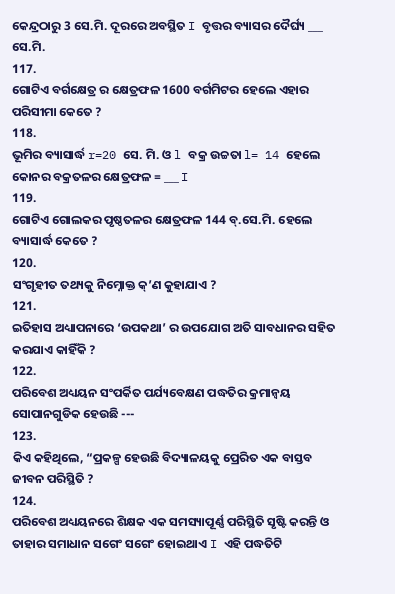କେନ୍ଦ୍ରଠାରୁ 3 ସେ.ମି. ଦୂରରେ ଅବସ୍ଥିତ I ବୃତ୍ତର ବ୍ୟାସର ଦୈର୍ଘ୍ୟ ___ ସେ.ମି.
117.
ଗୋଟିଏ ବର୍ଗକ୍ଷେତ୍ର ର କ୍ଷେତ୍ରଫଳ 1600 ବର୍ଗମିଟର ହେଲେ ଏହାର ପରିସୀମା କେତେ ?
118.
ଭୂମିର ବ୍ୟାସାର୍ଦ୍ଧ r=20 ସେ. ମି. ଓ l ବକ୍ର ଉଚ୍ଚତା l= 14 ହେଲେ କୋନର ବକ୍ରତଳର କ୍ଷେତ୍ରଫଳ = ___ I
119.
ଗୋଟିଏ ଗୋଲକର ପୃଷ୍ଠତଳର କ୍ଷେତ୍ରଫଳ 144 ବ୍.ସେ.ମି. ହେଲେ ବ୍ୟାସାର୍ଦ୍ଧ କେତେ ?
120.
ସଂଗୃହୀତ ତଥ୍ୟକୁ ନିମ୍ନୋକ୍ତ କ୍’ଣ କୁହାଯାଏ ?
121.
ଇତିହାସ ଅଧ୍ୟାପନାରେ ‘ଉପକଥା’ ର ଉପଯୋଗ ଅତି ସାବଧାନର ସହିତ କରଯାଏ କାହିଁକି ?
122.
ପରିବେଶ ଅଧ୍ୟୟନ ସଂପର୍କିତ ପର୍ଯ୍ୟବେକ୍ଷଣ ପଦ୍ଧତିର କ୍ରମାନ୍ୱୟ ସୋପାନଗୁଡିକ ହେଉଛି ---
123.
କିଏ କହିଥିଲେ, “ପ୍ରକଳ୍ପ ହେଉଛି ବିଦ୍ୟାଳୟକୁ ପ୍ରେରିତ ଏକ ବାସ୍ତବ ଜୀବନ ପରିସ୍ଥିତି ?
124.
ପରିବେଶ ଅଧ୍ୟୟନରେ ଶିକ୍ଷକ ଏକ ସମସ୍ୟାପୂର୍ଣ୍ଣ ପରିସ୍ଥିତି ସୃଷ୍ଟି କରନ୍ତି ଓ ତାହାର ସମାଧାନ ସଗେଂ ସଗେଂ ହୋଇଥାଏ I ଏହି ପଦ୍ଧତିଟି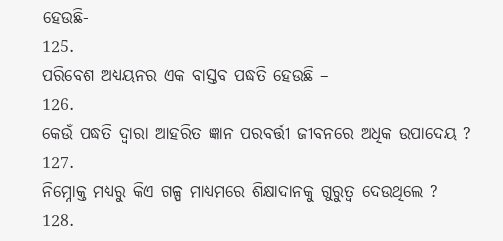ହେଉଛି-
125.
ପରିବେଶ ଅଧ୍ୟୟନର ଏକ ବାସ୍ତବ ପଦ୍ଧତି ହେଉଛି –
126.
କେଉଁ ପଦ୍ଧତି ଦ୍ୱାରା ଆହରିତ ଜ୍ଞାନ ପରବର୍ତ୍ତୀ ଜୀବନରେ ଅଧିକ ଉପାଦେୟ ?
127.
ନିମ୍ନୋକ୍ତ ମଧ୍ୟରୁ କିଏ ଗଳ୍ପ ମାଧ୍ୟମରେ ଶିକ୍ଷାଦାନକୁ ଗୁରୁତ୍ୱ ଦେଉଥିଲେ ?
128.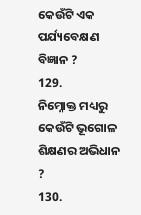କେଉଁଟି ଏକ ପର୍ଯ୍ୟବେକ୍ଷଣ ବିଜ୍ଞାନ ?
129.
ନିମ୍ନୋକ୍ତ ମଧ୍ୟରୁ କେଉଁଟି ଭୂଗୋଳ ଶିକ୍ଷଣର ଅଭିଧାନ ?
130.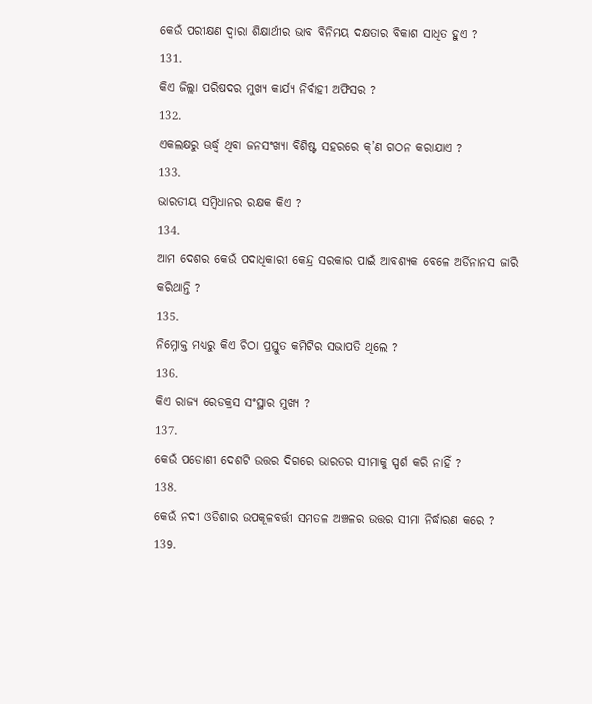କେଉଁ ପରୀକ୍ଷଣ ଦ୍ୱାରା ଶିକ୍ଷାର୍ଥୀର ଭାବ ବିନିମୟ ଦକ୍ଷତାର ବିକାଶ ସାଧିତ ହୁଏ ?
131.
କିଏ ଜିଲ୍ଲା ପରିଷଦର ମୁଖ୍ୟ କାର୍ଯ୍ୟ ନିର୍ବାହୀ ଅଫିସର ?
132.
ଏକଲକ୍ଷରୁ ଊର୍ଦ୍ଧ୍ୱ ଥିବା ଜନସଂଖ୍ୟା ବିଶିଷ୍ଟ ସହରରେ କ୍’ଣ ଗଠନ କରାଯାଏ ?
133.
ଭାରତୀୟ ସମ୍ବିଧାନର ରକ୍ଷକ କିଏ ?
134.
ଆମ ଦେଶର କେଉଁ ପଦାଧିକାରୀ କେନ୍ଦ୍ର ସରକାର ପାଇଁ ଆବଶ୍ୟକ ବେଳେ ଅର୍ଡିନାନସ ଜାରି କରିଥାନ୍ତି ?
135.
ନିମ୍ନୋକ୍ତ ମଧ୍ୟରୁ କିଏ ଚିଠା ପ୍ରସ୍ତୁତ କମିଟିର ସଭାପତି ଥିଲେ ?
136.
କିଏ ରାଜ୍ୟ ରେଡକ୍ରସ ସଂସ୍ଥାର ମୁଖ୍ୟ ?
137.
କେଉଁ ପଡୋଶୀ ଦେଶଟି ଉତ୍ତର ଦିଗରେ ଭାରତର ସୀମାକୁ ସ୍ପର୍ଶ କରି ନାହିଁ ?
138.
କେଉଁ ନଦୀ ଓଡିଶାର ଉପକୂଳବର୍ତ୍ତୀ ସମତଳ ଅଞ୍ଚଳର ଉତ୍ତର ସୀମା ନିର୍ଦ୍ଧାରଣ କରେ ?
139.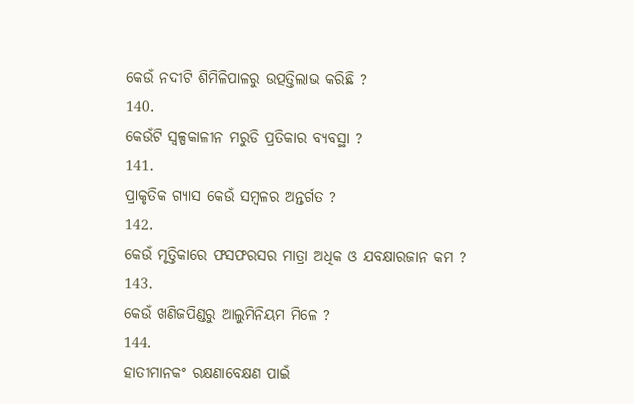କେଉଁ ନଦୀଟି ଶିମିଳିପାଳରୁ ଉତ୍ପତ୍ତିଲାଭ କରିଛି ?
140.
କେଉଁଟି ସ୍ୱଳ୍ପକାଳୀନ ମରୁଡି ପ୍ରତିକାର ବ୍ୟବସ୍ଥା ?
141.
ପ୍ରାକୃତିକ ଗ୍ୟାସ କେଉଁ ସମ୍ବଳର ଅନ୍ତର୍ଗତ ?
142.
କେଉଁ ମୃତ୍ତିକାରେ ଫସଫରସର ମାତ୍ରା ଅଧିକ ଓ ଯବକ୍ଷାରଜାନ କମ ?
143.
କେଉଁ ଖଣିଜପିଣ୍ଡରୁ ଆଲୁମିନିୟମ ମିଳେ ?
144.
ହାତୀମାନକଂ ରକ୍ଷଣାବେକ୍ଷଣ ପାଇଁ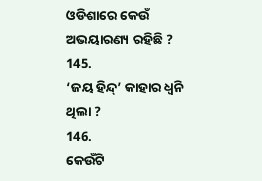ଓଡିଶାରେ କେଉଁ ଅଭୟାରଣ୍ୟ ରହିଛି ?
145.
‘ଜୟ ହିନ୍ଦ୍’ କାହାର ଧ୍ୱନି ଥିଲା ?
146.
କେଉଁଟି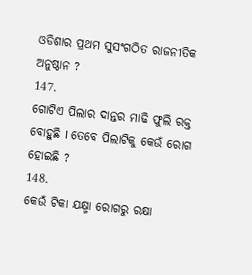ଓଡିଶାର ପ୍ରଥମ ସୁସଂଗଠିତ ରାଜନୀତିକ ଅନୁଷ୍ଠାନ ?
147.
ଗୋଟିଏ ପିଲାର ଦାନ୍ତର ମାଢି ଫୁଲି ରକ୍ତ ବୋହୁଛି I ତେବେ ପିଲାଟିକୁ କେଉଁ ରୋଗ ହୋଇଛି ?
148.
କେଉଁ ଟିକା ଯକ୍ଷ୍ମା ରୋଗରୁ ରକ୍ଷା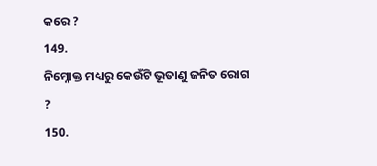କରେ ?
149.
ନିମ୍ନୋକ୍ତ ମଧ୍ୟରୁ କେଉଁଟି ଭୂତାଣୁ ଜନିତ ରୋଗ ?
150.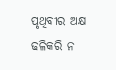ପୃଥିବୀର ଅକ୍ଷ ଢଳିକରି ନ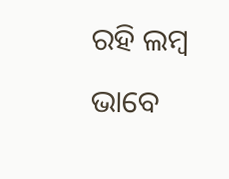ରହି ଲମ୍ବ ଭାବେ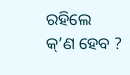ରହିଲେ କ୍’ଣ ହେବ ?